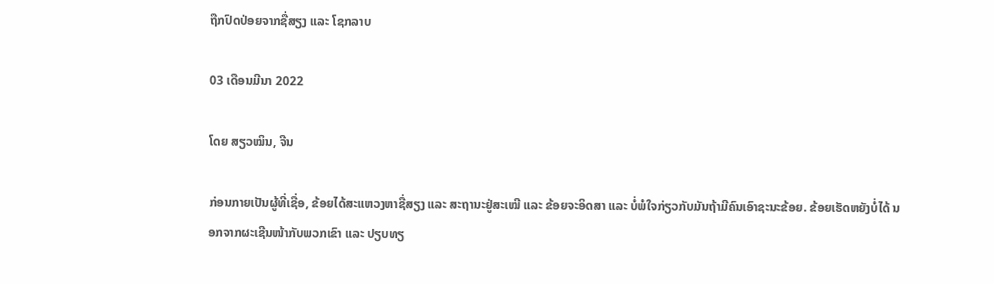ຖືກປົດປ່ອຍຈາກຊື່ສຽງ ແລະ ໂຊກລາບ

03 ເດືອນມີນາ 2022

ໂດຍ ສຽວໝິນ, ຈີນ

ກ່ອນກາຍເປັນຜູ້ທີ່ເຊື່ອ, ຂ້ອຍໄດ້ສະແຫວງຫາຊື່ສຽງ ແລະ ສະຖານະຢູ່ສະເໝີ ແລະ ຂ້ອຍຈະອິດສາ ແລະ ບໍ່ພໍໃຈກ່ຽວກັບມັນຖ້າມີຄົນເອົາຊະນະຂ້ອຍ. ຂ້ອຍເຮັດຫຍັງບໍ່ໄດ້ ນອກຈາກຜະເຊີນໜ້າກັບພວກເຂົາ ແລະ ປຽບທຽ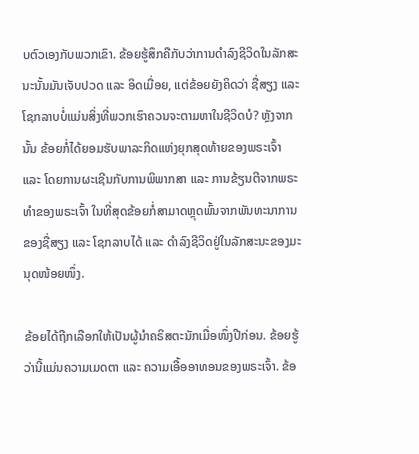ບຕົວເອງກັບພວກເຂົາ. ຂ້ອຍຮູ້ສຶກຄືກັບວ່າການດຳລົງຊີວິດໃນລັກສະນະນັ້ນມັນເຈັບປວດ ແລະ ອິດເມື່ອຍ, ແຕ່ຂ້ອຍຍັງຄິດວ່າ ຊື່ສຽງ ແລະ ໂຊກລາບບໍ່ແມ່ນສິ່ງທີ່ພວກເຮົາຄວນຈະຕາມຫາໃນຊີວິດບໍ? ຫຼັງຈາກນັ້ນ ຂ້ອຍກໍ່ໄດ້ຍອມຮັບພາລະກິດແຫ່ງຍຸກສຸດທ້າຍຂອງພຣະເຈົ້າ ແລະ ໂດຍການຜະເຊີນກັບການພິພາກສາ ແລະ ການຂ້ຽນຕີຈາກພຣະທຳຂອງພຣະເຈົ້າ ໃນທີ່ສຸດຂ້ອຍກໍ່ສາມາດຫຼຸດພົ້ນຈາກພັນທະນາການຂອງຊື່ສຽງ ແລະ ໂຊກລາບໄດ້ ແລະ ດໍາລົງຊີວິດຢູ່ໃນລັກສະນະຂອງມະນຸດໜ້ອຍໜຶ່ງ.

ຂ້ອຍໄດ້ຖືກເລືອກໃຫ້ເປັນຜູ້ນຳຄຣິສຕະນັກເມື່ອໜຶ່ງປີກ່ອນ. ຂ້ອຍຮູ້ວ່ານີ້ແມ່ນຄວາມເມດຕາ ແລະ ຄວາມເອື້ອອາທອນຂອງພຣະເຈົ້າ. ຂ້ອ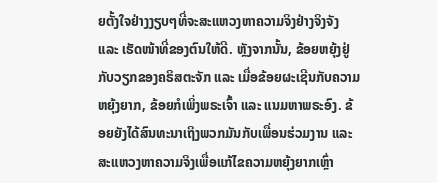ຍຕັ້ງໃຈຢ່າງງຽບໆທີ່ຈະສະແຫວງຫາຄວາມຈິງຢ່າງຈິງຈັງ ແລະ ເຮັດໜ້າທີ່ຂອງຕົນໃຫ້ດີ. ຫຼັງຈາກນັ້ນ, ຂ້ອຍຫຍຸ້ງຢູ່ກັບວຽກຂອງຄຣິສຕະຈັກ ແລະ ເມື່ອຂ້ອຍຜະເຊີນກັບຄວາມຫຍຸ້ງຍາກ, ຂ້ອຍກໍເພິ່ງພຣະເຈົ້າ ແລະ ແນມຫາພຣະອົງ. ຂ້ອຍຍັງໄດ້ສົນທະນາເຖິງພວກມັນກັບເພື່ອນຮ່ວມງານ ແລະ ສະແຫວງຫາຄວາມຈິງເພື່ອແກ້ໄຂຄວາມຫຍຸ້ງຍາກເຫຼົ່າ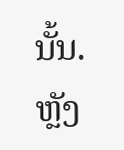ນັ້ນ. ຫຼັງ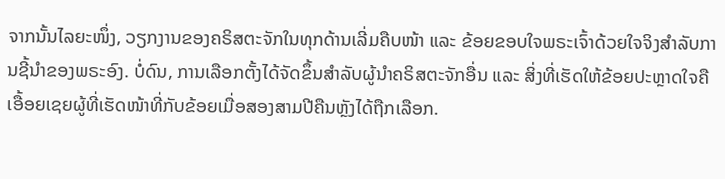ຈາກນັ້ນໄລຍະໜຶ່ງ, ວຽກງານຂອງຄຣິສຕະຈັກໃນທຸກດ້ານເລີ່ມຄືບໜ້າ ແລະ ຂ້ອຍຂອບໃຈພຣະເຈົ້າດ້ວຍໃຈຈິງສຳລັບການຊີ້ນຳຂອງພຣະອົງ. ບໍ່ດົນ, ການເລືອກຕັ້ງໄດ້ຈັດຂຶ້ນສໍາລັບຜູ້ນໍາຄຣິສຕະຈັກອື່ນ ແລະ ສິ່ງທີ່ເຮັດໃຫ້ຂ້ອຍປະຫຼາດໃຈຄືເອື້ອຍເຊຍຜູ້ທີ່ເຮັດໜ້າທີ່ກັບຂ້ອຍເມື່ອສອງສາມປີຄືນຫຼັງໄດ້ຖືກເລືອກ.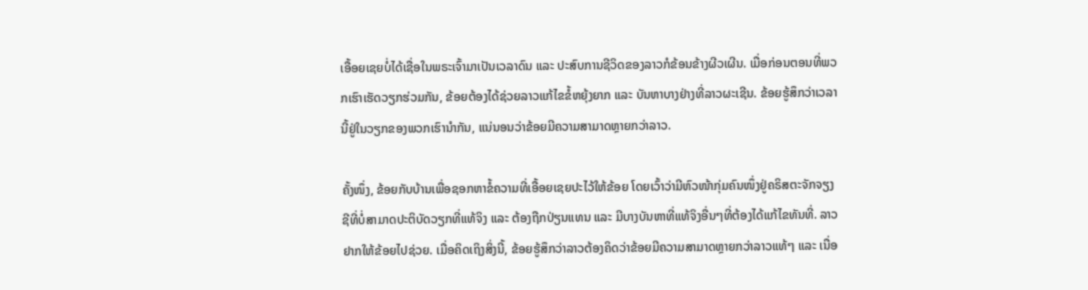ເອື້ອຍເຊຍບໍ່ໄດ້ເຊື່ອໃນພຣະເຈົ້າມາເປັນເວລາດົນ ແລະ ປະສົບການຊີວິດຂອງລາວກໍຂ້ອນຂ້າງຜີວເຜີນ. ເມື່ອກ່ອນຕອນທີ່ພວກເຮົາເຮັດວຽກຮ່ວມກັນ, ຂ້ອຍຕ້ອງໄດ້ຊ່ວຍລາວແກ້ໄຂຂໍ້ຫຍຸ້ງຍາກ ແລະ ບັນຫາບາງຢ່າງທີ່ລາວຜະເຊີນ. ຂ້ອຍຮູ້ສຶກວ່າເວລານີ້ຢູ່ໃນວຽກຂອງພວກເຮົານໍາກັນ, ແນ່ນອນວ່າຂ້ອຍມີຄວາມສາມາດຫຼາຍກວ່າລາວ.

ຄັ້ງໜຶ່ງ, ຂ້ອຍກັບບ້ານເພື່ອຊອກຫາຂໍ້ຄວາມທີ່ເອື້ອຍເຊຍປະໄວ້ໃຫ້ຂ້ອຍ ໂດຍເວົ້າວ່າມີຫົວໜ້າກຸ່ມຄົນໜຶ່ງຢູ່ຄຣິສຕະຈັກຈຽງຊີທີ່ບໍ່ສາມາດປະຕິບັດວຽກທີ່ແທ້ຈິງ ແລະ ຕ້ອງຖືກປ່ຽນແທນ ແລະ ມີບາງບັນຫາທີ່ແທ້ຈິງອື່ນໆທີ່ຕ້ອງໄດ້ແກ້ໄຂທັນທີ່. ລາວຢາກໃຫ້ຂ້ອຍໄປຊ່ວຍ. ເມື່ອຄິດເຖິງສິ່ງນີ້, ຂ້ອຍຮູ້ສຶກວ່າລາວຕ້ອງຄິດວ່າຂ້ອຍມີຄວາມສາມາດຫຼາຍກວ່າລາວແທ້ໆ ແລະ ເນື່ອ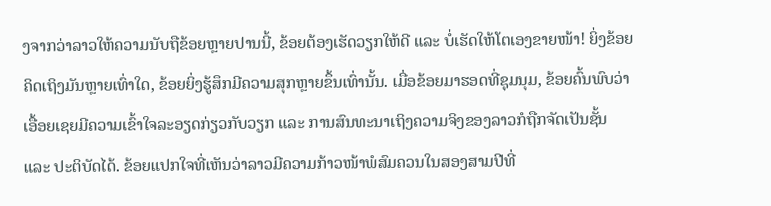ງຈາກວ່າລາວໃຫ້ຄວາມນັບຖືຂ້ອຍຫຼາຍປານນີ້, ຂ້ອຍຕ້ອງເຮັດວຽກໃຫ້ດີ ແລະ ບໍ່ເຮັດໃຫ້ໂຕເອງຂາຍໜ້າ! ຍິ່ງຂ້ອຍຄິດເຖິງມັນຫຼາຍເທົ່າໃດ, ຂ້ອຍຍິ່ງຮູ້ສຶກມີຄວາມສຸກຫຼາຍຂຶ້ນເທົ່ານັ້ນ. ເມື່ອຂ້ອຍມາຮອດທີ່ຊຸມນຸມ, ຂ້ອຍຄົ້ນພົບວ່າເອື້ອຍເຊຍມີຄວາມເຂົ້າໃຈລະອຽດກ່ຽວກັບວຽກ ແລະ ການສົນທະນາເຖິງຄວາມຈິງຂອງລາວກໍຖືກຈັດເປັນຊັ້ນ ແລະ ປະຕິບັດໄດ້. ຂ້ອຍແປກໃຈທີ່ເຫັນວ່າລາວມີຄວາມກ້າວໜ້າພໍສົມຄວນໃນສອງສາມປີທີ່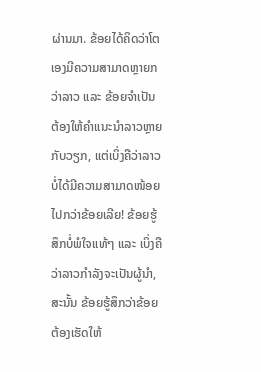ຜ່ານມາ. ຂ້ອຍໄດ້ຄິດວ່າໂຕເອງມີຄວາມສາມາດຫຼາຍກວ່າລາວ ແລະ ຂ້ອຍຈໍາເປັນຕ້ອງໃຫ້ຄໍາແນະນໍາລາວຫຼາຍກັບວຽກ, ແຕ່ເບິ່ງຄືວ່າລາວບໍ່ໄດ້ມີຄວາມສາມາດໜ້ອຍໄປກວ່າຂ້ອຍເລີຍ! ຂ້ອຍຮູ້ສຶກບໍ່ພໍໃຈແທ້ໆ ແລະ ເບິ່ງຄືວ່າລາວກຳລັງຈະເປັນຜູ້ນຳ, ສະນັ້ນ ຂ້ອຍຮູ້ສຶກວ່າຂ້ອຍຕ້ອງເຮັດໃຫ້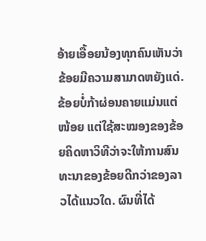ອ້າຍເອື້ອຍນ້ອງທຸກຄົນເຫັນວ່າຂ້ອຍມີຄວາມສາມາດຫຍັງແດ່. ຂ້ອຍບໍ່ກ້າຜ່ອນຄາຍແມ່ນແຕ່ໜ້ອຍ ແຕ່ໃຊ້ສະໝອງຂອງຂ້ອຍຄິດຫາວິທີວ່າຈະໃຫ້ການສົນທະນາຂອງຂ້ອຍດີກວ່າຂອງລາວໄດ້ແນວໃດ. ຜົນທີ່ໄດ້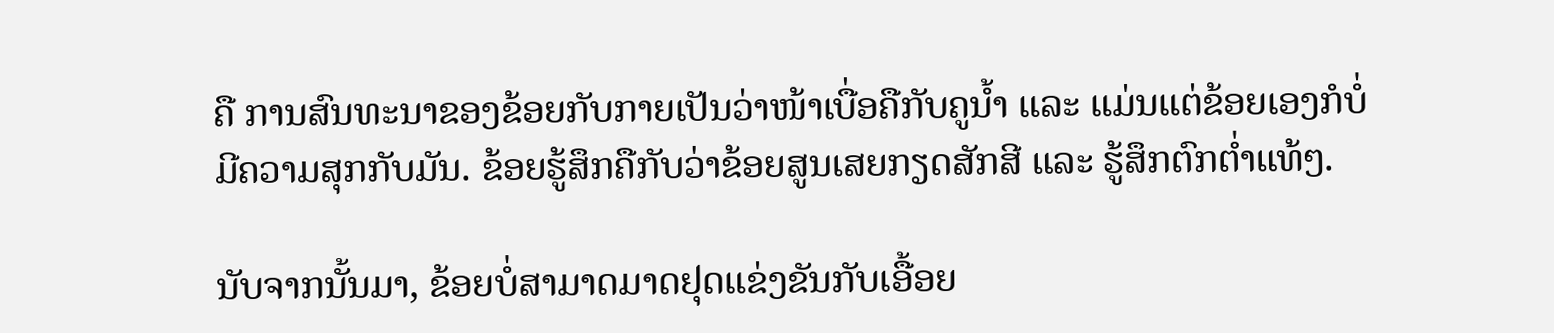ຄື ການສົນທະນາຂອງຂ້ອຍກັບກາຍເປັນວ່າໜ້າເບື່ອຄືກັບຄູນ້ຳ ແລະ ແມ່ນແຕ່ຂ້ອຍເອງກໍບໍ່ມີຄວາມສຸກກັບມັນ. ຂ້ອຍຮູ້ສຶກຄືກັບວ່າຂ້ອຍສູນເສຍກຽດສັກສີ ແລະ ຮູ້ສຶກຕົກຕໍ່າແທ້ໆ.

ນັບຈາກນັ້ນມາ, ຂ້ອຍບໍ່ສາມາດມາດຢຸດແຂ່ງຂັນກັບເອື້ອຍ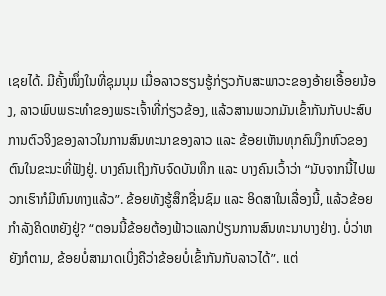ເຊຍໄດ້. ມີຄັ້ງໜຶ່ງໃນທີ່ຊຸມນຸມ ເມື່ອລາວຮຽນຮູ້ກ່ຽວກັບສະພາວະຂອງອ້າຍເອື້ອຍນ້ອງ, ລາວພົບພຣະທຳຂອງພຣະເຈົ້າທີ່ກ່ຽວຂ້ອງ, ແລ້ວສານພວກມັນເຂົ້າກັນກັບປະສົບການຕົວຈິງຂອງລາວໃນການສົນທະນາຂອງລາວ ແລະ ຂ້ອຍເຫັນທຸກຄົນງຶກຫົວຂອງຕົນໃນຂະນະທີ່ຟັງຢູ່. ບາງຄົນເຖິງກັບຈົດບັນທຶກ ແລະ ບາງຄົນເວົ້າວ່າ “ນັບຈາກນີ້ໄປພວກເຮົາກໍມີຫົນທາງແລ້ວ”. ຂ້ອຍທັງຮູ້ສຶກຊື່ນຊົມ ແລະ ອິດສາໃນເລື່ອງນີ້, ແລ້ວຂ້ອຍກຳລັງຄິດຫຍັງຢູ່? “ຕອນນີ້ຂ້ອຍຕ້ອງຟ້າວແລກປ່ຽນການສົນທະນາບາງຢ່າງ. ບໍ່ວ່າຫຍັງກໍຕາມ, ຂ້ອຍບໍ່ສາມາດເບິ່ງຄືວ່າຂ້ອຍບໍ່ເຂົ້າກັນກັບລາວໄດ້”. ແຕ່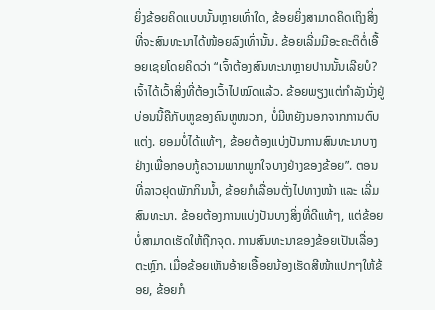ຍິ່ງຂ້ອຍຄິດແບບນັ້ນຫຼາຍເທົ່າໃດ, ຂ້ອຍຍິ່ງສາມາດຄິດເຖິງສິ່ງທີ່ຈະສົນທະນາໄດ້ໜ້ອຍລົງເທົ່ານັ້ນ. ຂ້ອຍເລີ່ມມີອະຄະຕິຕໍ່ເອື້ອຍເຊຍໂດຍຄິດວ່າ “ເຈົ້າຕ້ອງສົນທະນາຫຼາຍປານນັ້ນເລີຍບໍ? ເຈົ້າໄດ້ເວົ້າສິ່ງທີ່ຕ້ອງເວົ້າໄປໝົດແລ້ວ. ຂ້ອຍພຽງແຕ່ກຳລັງນັ່ງຢູ່ບ່ອນນີ້ຄືກັບຫູຂອງຄົນຫູໜວກ, ບໍ່ມີຫຍັງນອກຈາກການຕົບແຕ່ງ. ຍອມບໍ່ໄດ້ແທ້ໆ, ຂ້ອຍຕ້ອງແບ່ງປັນການສົນທະນາບາງຢ່າງເພື່ອກອບກູ້ຄວາມພາກພູກໃຈບາງຢ່າງຂອງຂ້ອຍ”. ຕອນທີ່ລາວຢຸດພັກກິນນ້ຳ, ຂ້ອຍກໍເລື່ອນຕັ່ງໄປທາງໜ້າ ແລະ ເລີ່ມສົນທະນາ. ຂ້ອຍຕ້ອງການແບ່ງປັນບາງສິ່ງທີ່ດີແທ້ໆ, ແຕ່ຂ້ອຍບໍ່ສາມາດເຮັດໃຫ້ຖືກຈຸດ. ການສົນທະນາຂອງຂ້ອຍເປັນເລື່ອງຕະຫຼົກ. ເມື່ອຂ້ອຍເຫັນອ້າຍເອື້ອຍນ້ອງເຮັດສີໜ້າແປກໆໃຫ້ຂ້ອຍ, ຂ້ອຍກໍ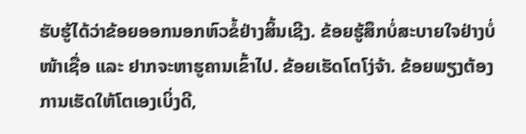ຮັບຮູ້ໄດ້ວ່າຂ້ອຍອອກນອກຫົວຂໍ້ຢ່າງສິ້ນເຊີງ. ຂ້ອຍຮູ້ສຶກບໍ່ສະບາຍໃຈຢ່າງບໍ່ໜ້າເຊື່ອ ແລະ ຢາກຈະຫາຮູຄານເຂົ້າໄປ. ຂ້ອຍເຮັດໂຕໂງ່ຈ້າ. ຂ້ອຍພຽງຕ້ອງການເຮັດໃຫ້ໂຕເອງເບິ່ງດີ,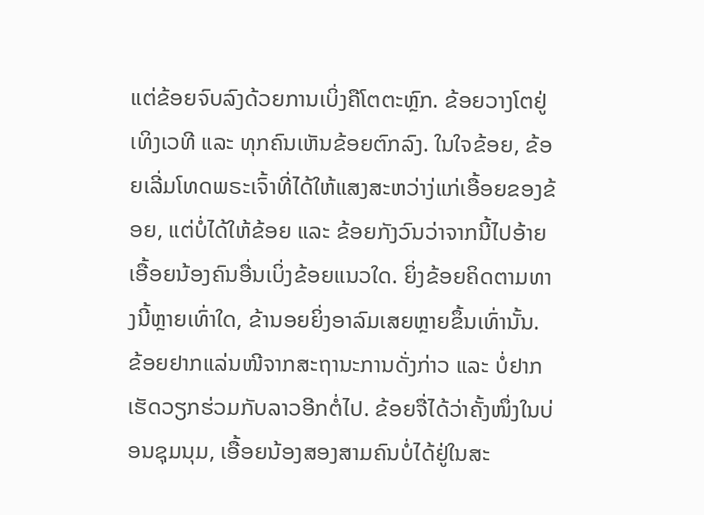ແຕ່ຂ້ອຍຈົບລົງດ້ວຍການເບິ່ງຄືໂຕຕະຫຼົກ. ຂ້ອຍວາງໂຕຢູ່ເທິງເວທີ ແລະ ທຸກຄົນເຫັນຂ້ອຍຕົກລົງ. ໃນໃຈຂ້ອຍ, ຂ້ອຍເລີ່ມໂທດພຣະເຈົ້າທີ່ໄດ້ໃຫ້ແສງສະຫວ່າງ່ແກ່ເອື້ອຍຂອງຂ້ອຍ, ແຕ່ບໍ່ໄດ້ໃຫ້ຂ້ອຍ ແລະ ຂ້ອຍກັງວົນວ່າຈາກນີ້ໄປອ້າຍເອື້ອຍນ້ອງຄົນອື່ນເບິ່ງຂ້ອຍແນວໃດ. ຍິ່ງຂ້ອຍຄິດຕາມທາງນີ້ຫຼາຍເທົ່າໃດ, ຂ້ານອຍຍິ່ງອາລົມເສຍຫຼາຍຂຶ້ນເທົ່ານັ້ນ. ຂ້ອຍຢາກແລ່ນໜີຈາກສະຖານະການດັ່ງກ່າວ ແລະ ບໍ່ຢາກເຮັດວຽກຮ່ວມກັບລາວອີກຕໍ່ໄປ. ຂ້ອຍຈື່ໄດ້ວ່າຄັ້ງໜຶ່ງໃນບ່ອນຊຸມນຸມ, ເອື້ອຍນ້ອງສອງສາມຄົນບໍ່ໄດ້ຢູ່ໃນສະ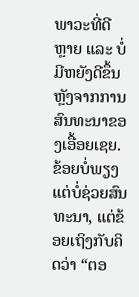ພາວະທີ່ດີຫຼາຍ ແລະ ບໍ່ມີຫຍັງດີຂຶ້ນຫຼັງຈາກການສົນທະນາຂອງເອື້ອຍເຊຍ. ຂ້ອຍບໍ່ພຽງແຕ່ບໍ່ຊ່ວຍສົນທະນາ, ແຕ່ຂ້ອຍເຖິງກັບຄິດວ່າ “ຕອ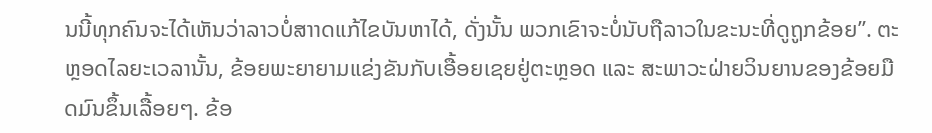ນນີ້ທຸກຄົນຈະໄດ້ເຫັນວ່າລາວບໍ່ສາາດແກ້ໄຂບັນຫາໄດ້, ດັ່ງນັ້ນ ພວກເຂົາຈະບໍ່ນັບຖືລາວໃນຂະນະທີ່ດູຖູກຂ້ອຍ”. ຕະຫຼອດໄລຍະເວລານັ້ນ, ຂ້ອຍພະຍາຍາມແຂ່ງຂັນກັບເອື້ອຍເຊຍຢູ່ຕະຫຼອດ ແລະ ສະພາວະຝ່າຍວິນຍານຂອງຂ້ອຍມືດມົນຂຶ້ນເລື້ອຍໆ. ຂ້ອ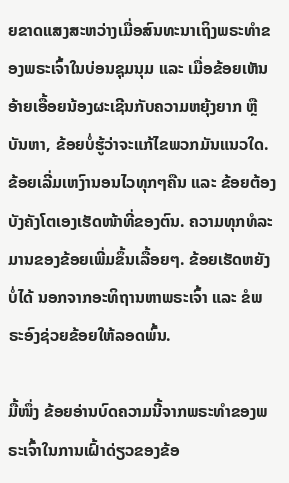ຍຂາດແສງສະຫວ່າງເມື່ອສົນທະນາເຖິງພຣະທຳຂອງພຣະເຈົ້າໃນບ່ອນຊຸມນຸມ ແລະ ເມື່ອຂ້ອຍເຫັນອ້າຍເອື້ອຍນ້ອງຜະເຊີນກັບຄວາມຫຍຸ້ງຍາກ ຫຼື ບັນຫາ, ຂ້ອຍບໍ່ຮູ້ວ່າຈະແກ້ໄຂພວກມັນແນວໃດ. ຂ້ອຍເລີ່ມເຫງົານອນໄວທຸກໆຄືນ ແລະ ຂ້ອຍຕ້ອງບັງຄັງໂຕເອງເຮັດໜ້າທີ່ຂອງຕົນ. ຄວາມທຸກທໍລະມານຂອງຂ້ອຍເພີ່ມຂຶ້ນເລື້ອຍໆ. ຂ້ອຍເຮັດຫຍັງບໍ່ໄດ້ ນອກຈາກອະທິຖານຫາພຣະເຈົ້າ ແລະ ຂໍພຣະອົງຊ່ວຍຂ້ອຍໃຫ້ລອດພົ້ນ.

ມື້ໜຶ່ງ ຂ້ອຍອ່ານບົດຄວາມນີ້ຈາກພຣະທຳຂອງພຣະເຈົ້າໃນການເຝົ້າດ່ຽວຂອງຂ້ອ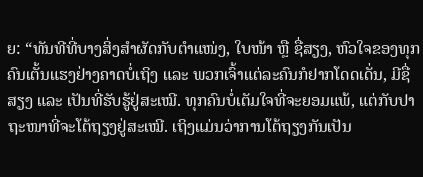ຍ: “ທັນທີທີ່ບາງສິ່ງສໍາຜັດກັບຕໍາແໜ່ງ, ໃບໜ້າ ຫຼື ຊື່ສຽງ, ຫົວໃຈຂອງທຸກຄົນເຕັ້ນແຮງຢ່າງຄາດບໍ່ເຖິງ ແລະ ພວກເຈົ້າແຕ່ລະຄົນກໍຢາກໂດດເດັ່ນ, ມີຊື່ສຽງ ແລະ ເປັນທີ່ຮັບຮູ້ຢູ່ສະເໝີ. ທຸກຄົນບໍ່ເຕັມໃຈທີ່ຈະຍອມແພ້, ແຕ່ກັບປາຖະໜາທີ່ຈະໂຕ້ຖຽງຢູ່ສະເໝີ. ເຖິງແມ່ນວ່າການໂຕ້ຖຽງກັນເປັນ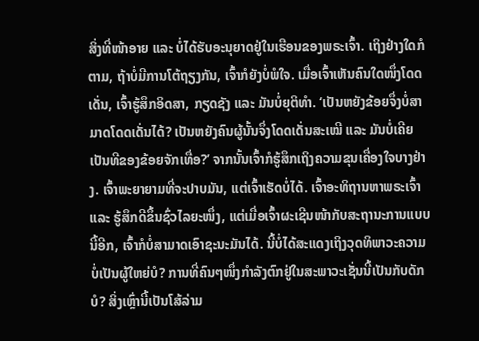ສິ່ງທີ່ໜ້າອາຍ ແລະ ບໍ່ໄດ້ຮັບອະນຸຍາດຢູ່ໃນເຮືອນຂອງພຣະເຈົ້າ. ເຖິງຢ່າງໃດກໍຕາມ, ຖ້າບໍ່ມີການໂຕ້ຖຽງກັນ, ເຈົ້າກໍຍັງບໍ່ພໍໃຈ. ເມື່ອເຈົ້າເຫັນຄົນໃດໜຶ່ງໂດດເດັ່ນ, ເຈົ້າຮູ້ສຶກອິດສາ, ກຽດຊັງ ແລະ ມັນບໍ່ຍຸຕິທຳ. ‘ເປັນຫຍັງຂ້ອຍຈຶ່ງບໍ່ສາມາດໂດດເດັ່ນໄດ້? ເປັນຫຍັງຄົນຜູ້ນັ້ນຈຶ່ງໂດດເດັ່ນສະເໝີ ແລະ ມັນບໍ່ເຄີຍເປັນທີຂອງຂ້ອຍຈັກເທື່ອ?’ ຈາກນັ້ນເຈົ້າກໍຮູ້ສຶກເຖິງຄວາມຂຸນເຄື່ອງໃຈບາງຢ່າງ. ເຈົ້າພະຍາຍາມທີ່ຈະປາບມັນ, ແຕ່ເຈົ້າເຮັດບໍ່ໄດ້. ເຈົ້າອະທິຖານຫາພຣະເຈົ້າ ແລະ ຮູ້ສຶກດີຂຶ້ນຊົ່ວໄລຍະໜຶ່ງ, ແຕ່ເມື່ອເຈົ້າຜະເຊີນໜ້າກັບສະຖານະການແບບນີ້ອີກ, ເຈົ້າກໍບໍ່ສາມາດເອົາຊະນະມັນໄດ້. ນີ້ບໍ່ໄດ້ສະແດງເຖິງວຸດທິພາວະຄວາມບໍ່ເປັນຜູ້ໃຫຍ່ບໍ? ການທີ່ຄົນໆໜຶ່ງກຳລັງຕົກຢູ່ໃນສະພາວະເຊັ່ນນີ້ເປັນກັບດັກບໍ? ສິ່ງເຫຼົ່ານີ້ເປັນໂສ້ລ່າມ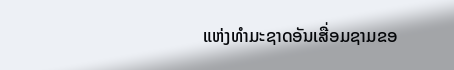ແຫ່ງທຳມະຊາດອັນເສື່ອມຊາມຂອ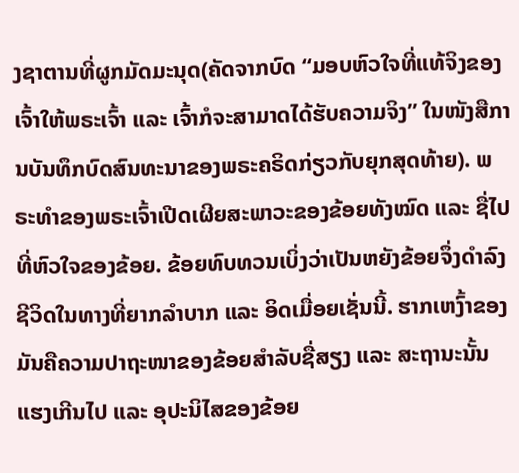ງຊາຕານທີ່ຜູກມັດມະນຸດ(ຄັດຈາກບົດ “ມອບຫົວໃຈທີ່ແທ້ຈິງຂອງເຈົ້າໃຫ້ພຣະເຈົ້າ ແລະ ເຈົ້າກໍຈະສາມາດໄດ້ຮັບຄວາມຈິງ” ໃນໜັງສືການບັນທຶກບົດສົນທະນາຂອງພຣະຄຣິດກ່ຽວກັບຍຸກສຸດທ້າຍ). ພຣະທຳຂອງພຣະເຈົ້າເປີດເຜີຍສະພາວະຂອງຂ້ອຍທັງໝົດ ແລະ ຊື່ໄປທີ່ຫົວໃຈຂອງຂ້ອຍ. ຂ້ອຍທົບທວນເບິ່ງວ່າເປັນຫຍັງຂ້ອຍຈຶ່ງດຳລົງຊີວິດໃນທາງທີ່ຍາກລຳບາກ ແລະ ອິດເມື່ອຍເຊັ່ນນີ້. ຮາກເຫງົ້າຂອງມັນຄືຄວາມປາຖະໜາຂອງຂ້ອຍສຳລັບຊື່ສຽງ ແລະ ສະຖານະນັ້ນແຮງເກີນໄປ ແລະ ອຸປະນິໄສຂອງຂ້ອຍ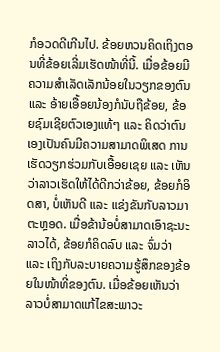ກໍອວດດີເກີນໄປ. ຂ້ອຍຫວນຄິດເຖິງຕອນທີ່ຂ້ອຍເລີ່ມເຮັດໜ້າທີ່ນີ້. ເມື່ອຂ້ອຍມີຄວາມສຳເລັດເລັກນ້ອຍໃນວຽກຂອງຕົນ ແລະ ອ້າຍເອື້ອຍນ້ອງກໍນັບຖືຂ້ອຍ, ຂ້ອຍຊົມເຊີຍຕົວເອງແທ້ໆ ແລະ ຄິດວ່າຕົນເອງເປັນຄົນມີຄວາມສາມາດພິເສດ ການເຮັດວຽກຮ່ວມກັບເອື້ອຍເຊຍ ແລະ ເຫັນວ່າລາວເຮັດໃຫ້ໄດ້ດີກວ່າຂ້ອຍ, ຂ້ອຍກໍອິດສາ, ບໍ່ເຫັນດີ ແລະ ແຂ່ງຂັນກັບລາວມາຕະຫຼອດ. ເມື່ອຂ້ານ້ອບໍ່ສາມາດເອົາຊະນະລາວໄດ້, ຂ້ອຍກໍຄິດລົບ ແລະ ຈົ່ມວ່າ ແລະ ເຖິງກັບລະບາຍຄວາມຮູ້ສຶກຂອງຂ້ອຍໃນໜ້າທີ່ຂອງຕົນ. ເມື່ອຂ້ອຍເຫັນວ່າລາວບໍ່ສາມາດແກ້ໄຂສະພາວະ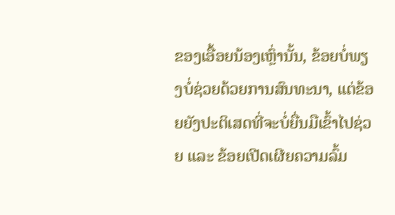ຂອງເອື້ອຍນ້ອງເຫຼົ່ານັ້ນ, ຂ້ອຍບໍ່ພຽງບໍ່ຊ່ວຍດ້ວຍການສົນທະນາ, ແຕ່ຂ້ອຍຍັງປະຕິເສດທີ່ຈະບໍ່ຍື່ນມືເຂົ້າໄປຊ່ວຍ ແລະ ຂ້ອຍເປີດເຜີຍຄວາມລົ້ມ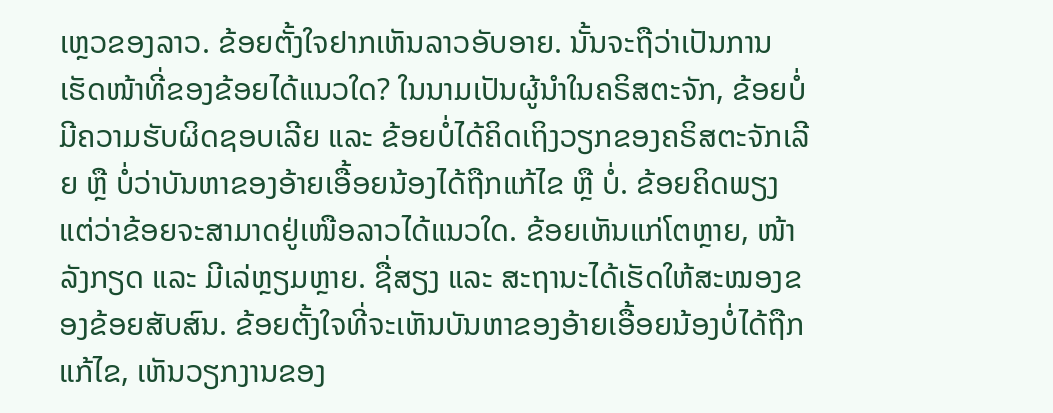ເຫຼວຂອງລາວ. ຂ້ອຍຕັ້ງໃຈຢາກເຫັນລາວອັບອາຍ. ນັ້ນຈະຖືວ່າເປັນການເຮັດໜ້າທີ່ຂອງຂ້ອຍໄດ້ແນວໃດ? ໃນນາມເປັນຜູ້ນຳໃນຄຣິສຕະຈັກ, ຂ້ອຍບໍ່ມີຄວາມຮັບຜິດຊອບເລີຍ ແລະ ຂ້ອຍບໍ່ໄດ້ຄິດເຖິງວຽກຂອງຄຣິສຕະຈັກເລີຍ ຫຼື ບໍ່ວ່າບັນຫາຂອງອ້າຍເອື້ອຍນ້ອງໄດ້ຖືກແກ້ໄຂ ຫຼື ບໍ່. ຂ້ອຍຄິດພຽງແຕ່ວ່າຂ້ອຍຈະສາມາດຢູ່ເໜືອລາວໄດ້ແນວໃດ. ຂ້ອຍເຫັນແກ່ໂຕຫຼາຍ, ໜ້າລັງກຽດ ແລະ ມີເລ່ຫຼຽມຫຼາຍ. ຊື່ສຽງ ແລະ ສະຖານະໄດ້ເຮັດໃຫ້ສະໝອງຂອງຂ້ອຍສັບສົນ. ຂ້ອຍຕັ້ງໃຈທີ່ຈະເຫັນບັນຫາຂອງອ້າຍເອື້ອຍນ້ອງບໍ່ໄດ້ຖືກແກ້ໄຂ, ເຫັນວຽກງານຂອງ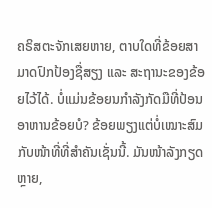ຄຣິສຕະຈັກເສຍຫາຍ, ຕາບໃດທີ່ຂ້ອຍສາມາດປົກປ້ອງຊື່ສຽງ ແລະ ສະຖານະຂອງຂ້ອຍໄວ້ໄດ້. ບໍ່ແມ່ນຂ້ອຍນກຳລັງກັດມືທີ່ປ້ອນອາຫານຂ້ອຍບໍ? ຂ້ອຍພຽງແຕ່ບໍ່ເໝາະສົມກັບໜ້າທີ່ທີ່ສຳຄັນເຊັ່ນນີ້. ມັນໜ້າລັງກຽດຫຼາຍ,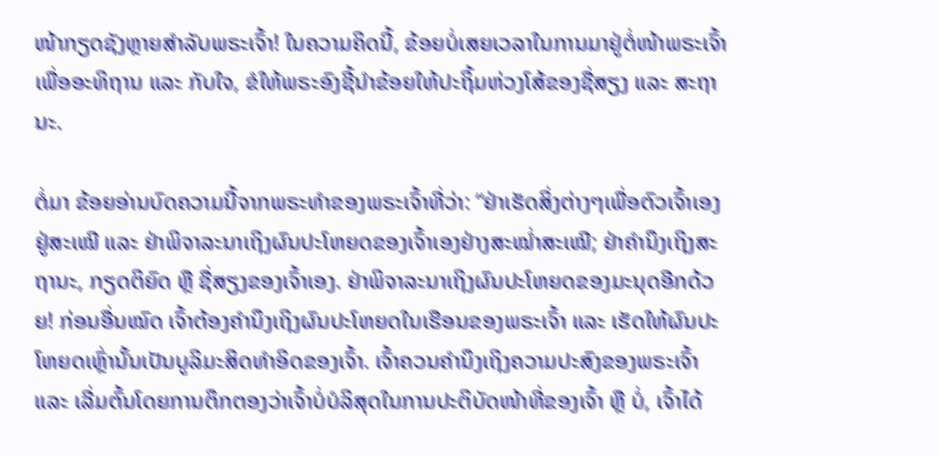ໜ້າກຽດຊັງຫຼາຍສຳລັບພຣະເຈົ້າ! ໃນຄວາມຄິດນີ້, ຂ້ອຍບໍ່ເສຍເວລາໃນການມາຢູ່ຕໍ່ໜ້າພຣະເຈົ້າເພື່ອອະທິຖານ ແລະ ກັບໃຈ, ຂໍໃຫ້ພຣະອົງຊີ້ນຳຂ້ອຍໃຫ້ປະຖິ້ມຫ່ວງໂສ້ຂອງຊື່ສຽງ ແລະ ສະຖານະ.

ຕໍ່ມາ ຂ້ອຍອ່ານບົດຄວາມນີ້ຈາກພຣະທຳຂອງພຣະເຈົ້າທີ່ວ່າ: “ຢ່າເຮັດສິ່ງຕ່າງໆເພື່ອຕົວເຈົ້າເອງຢູ່ສະເໝີ ແລະ ຢ່າພິຈາລະນາເຖິງຜົນປະໂຫຍດຂອງເຈົ້າເອງຢ່າງສະໝໍ່າສະເໝີ; ຢ່າຄຳນຶງເຖິງສະຖານະ, ກຽດຕິຍົດ ຫຼື ຊື່ສຽງຂອງເຈົ້າເອງ. ຢ່າພິຈາລະນາເຖິງຜົນປະໂຫຍດຂອງມະນຸດອີກດ້ວຍ! ກ່ອນອື່ນໝົດ ເຈົ້າຕ້ອງຄຳນຶງເຖິງຜົນປະໂຫຍດໃນເຮືອນຂອງພຣະເຈົ້າ ແລະ ເຮັດໃຫ້ຜົນປະໂຫຍດເຫຼົ່ານັ້ນເປັນບູລິມະສິດທຳອິດຂອງເຈົ້າ. ເຈົ້າຄວນຄຳນຶງເຖິງຄວາມປະສົງຂອງພຣະເຈົ້າ ແລະ ເລີ່ມຕົ້ນໂດຍການຕຶກຕອງວ່າເຈົ້າບໍ່ບໍລິສຸດໃນການປະຕິບັດໜ້າທີ່ຂອງເຈົ້າ ຫຼື ບໍ່, ເຈົ້າໄດ້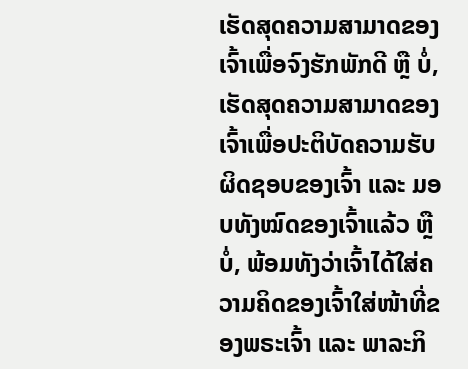ເຮັດສຸດຄວາມສາມາດຂອງເຈົ້າເພື່ອຈົງຮັກພັກດີ ຫຼື ບໍ່, ເຮັດສຸດຄວາມສາມາດຂອງເຈົ້າເພື່ອປະຕິບັດຄວາມຮັບຜິດຊອບຂອງເຈົ້າ ແລະ ມອບທັງໝົດຂອງເຈົ້າແລ້ວ ຫຼື ບໍ່, ພ້ອມທັງວ່າເຈົ້າໄດ້ໃສ່ຄວາມຄິດຂອງເຈົ້າໃສ່ໜ້າທີ່ຂອງພຣະເຈົ້າ ແລະ ພາລະກິ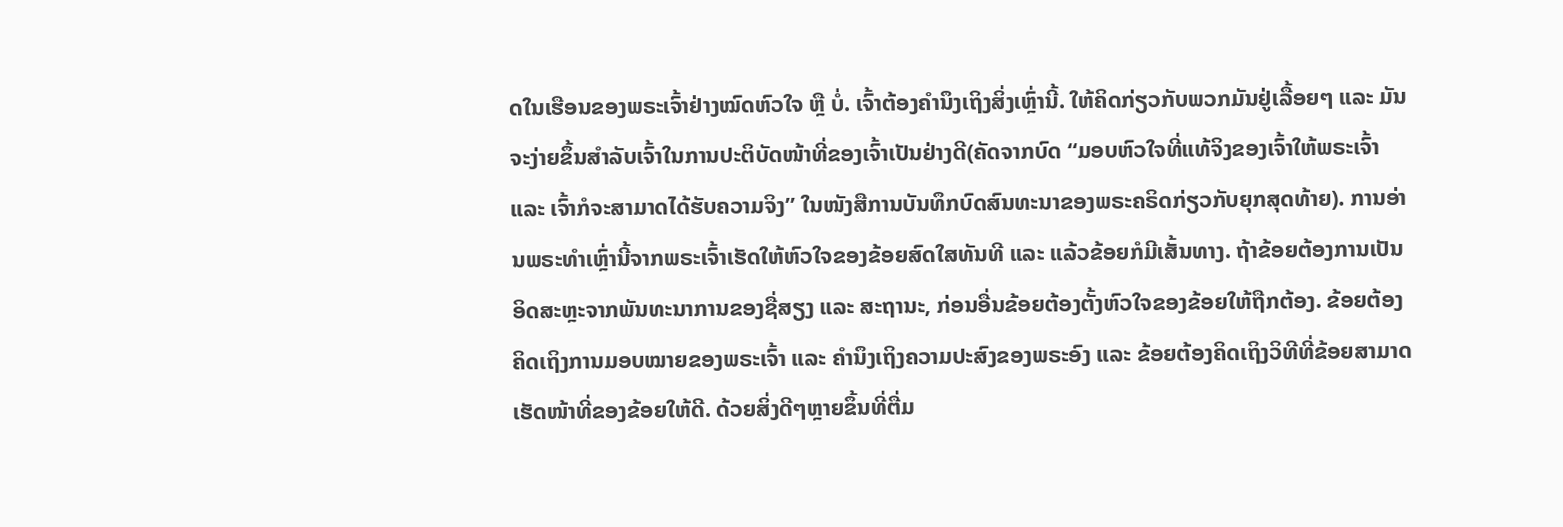ດໃນເຮືອນຂອງພຣະເຈົ້າຢ່າງໝົດຫົວໃຈ ຫຼື ບໍ່. ເຈົ້າຕ້ອງຄຳນຶງເຖິງສິ່ງເຫຼົ່ານີ້. ໃຫ້ຄິດກ່ຽວກັບພວກມັນຢູ່ເລື້ອຍໆ ແລະ ມັນຈະງ່າຍຂຶ້ນສຳລັບເຈົ້າໃນການປະຕິບັດໜ້າທີ່ຂອງເຈົ້າເປັນຢ່າງດີ(ຄັດຈາກບົດ “ມອບຫົວໃຈທີ່ແທ້ຈິງຂອງເຈົ້າໃຫ້ພຣະເຈົ້າ ແລະ ເຈົ້າກໍຈະສາມາດໄດ້ຮັບຄວາມຈິງ” ໃນໜັງສືການບັນທຶກບົດສົນທະນາຂອງພຣະຄຣິດກ່ຽວກັບຍຸກສຸດທ້າຍ). ການອ່ານພຣະທຳເຫຼົ່ານີ້ຈາກພຣະເຈົ້າເຮັດໃຫ້ຫົວໃຈຂອງຂ້ອຍສົດໃສທັນທີ ແລະ ແລ້ວຂ້ອຍກໍມີເສັ້ນທາງ. ຖ້າຂ້ອຍຕ້ອງການເປັນອິດສະຫຼະຈາກພັນທະນາການຂອງຊື່ສຽງ ແລະ ສະຖານະ, ກ່ອນອື່ນຂ້ອຍຕ້ອງຕັ້ງຫົວໃຈຂອງຂ້ອຍໃຫ້ຖືກຕ້ອງ. ຂ້ອຍຕ້ອງຄິດເຖິງການມອບໝາຍຂອງພຣະເຈົ້າ ແລະ ຄຳນຶງເຖິງຄວາມປະສົງຂອງພຣະອົງ ແລະ ຂ້ອຍຕ້ອງຄິດເຖິງວິທີທີ່ຂ້ອຍສາມາດເຮັດໜ້າທີ່ຂອງຂ້ອຍໃຫ້ດີ. ດ້ວຍສິ່ງດີໆຫຼາຍຂຶ້ນທີ່ຕື່ມ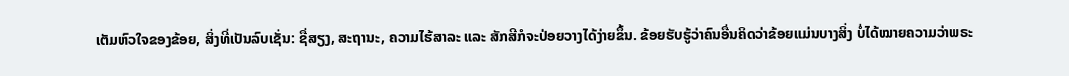ເຕັມຫົວໃຈຂອງຂ້ອຍ, ສິ່ງທີ່ເປັນລົບເຊັ່ນ: ຊື່ສຽງ, ສະຖານະ, ຄວາມໄຮ້ສາລະ ແລະ ສັກສີກໍຈະປ່ອຍວາງໄດ້ງ່າຍຂຶ້ນ. ຂ້ອຍຮັບຮູ້ວ່າຄົນອື່ນຄິດວ່າຂ້ອຍແມ່ນບາງສິ່ງ ບໍ່ໄດ້ໝາຍຄວາມວ່າພຣະ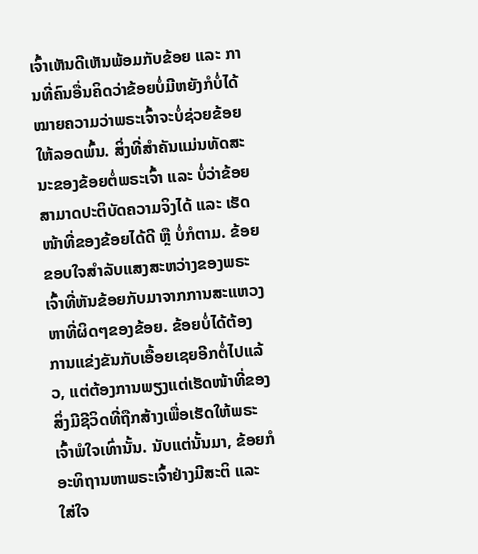ເຈົ້າເຫັນດີເຫັນພ້ອມກັບຂ້ອຍ ແລະ ການທີ່ຄົນອື່ນຄິດວ່າຂ້ອຍບໍ່ມີຫຍັງກໍບໍ່ໄດ້ໝາຍຄວາມວ່າພຣະເຈົ້າຈະບໍ່ຊ່ວຍຂ້ອຍໃຫ້ລອດພົ້ນ. ສິ່ງທີ່ສຳຄັນແມ່ນທັດສະນະຂອງຂ້ອຍຕໍ່ພຣະເຈົ້າ ແລະ ບໍ່ວ່າຂ້ອຍສາມາດປະຕິບັດຄວາມຈິງໄດ້ ແລະ ເຮັດໜ້າທີ່ຂອງຂ້ອຍໄດ້ດີ ຫຼື ບໍ່ກໍຕາມ. ຂ້ອຍຂອບໃຈສຳລັບແສງສະຫວ່າງຂອງພຣະເຈົ້າທີ່ຫັນຂ້ອຍກັບມາຈາກການສະແຫວງຫາທີ່ຜິດໆຂອງຂ້ອຍ. ຂ້ອຍບໍ່ໄດ້ຕ້ອງການແຂ່ງຂັນກັບເອື້ອຍເຊຍອີກຕໍ່ໄປແລ້ວ, ແຕ່ຕ້ອງການພຽງແຕ່ເຮັດໜ້າທີ່ຂອງສິ່ງມີຊີວິດທີ່ຖືກສ້າງເພື່ອເຮັດໃຫ້ພຣະເຈົ້າພໍໃຈເທົ່ານັ້ນ. ນັບແຕ່ນັ້ນມາ, ຂ້ອຍກໍອະທິຖານຫາພຣະເຈົ້າຢ່າງມີສະຕິ ແລະ ໃສ່ໃຈ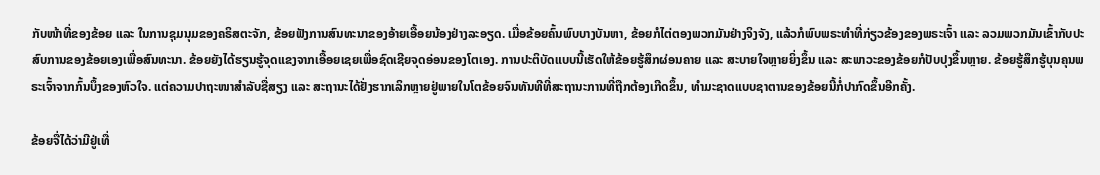ກັບໜ້າທີ່ຂອງຂ້ອຍ ແລະ ໃນການຊຸມນຸມຂອງຄຣິສຕະຈັກ, ຂ້ອຍຟັງການສົນທະນາຂອງອ້າຍເອື້ອຍນ້ອງຢ່າງລະອຽດ. ເມື່ອຂ້ອຍຄົ້ນພົບບາງບັນຫາ, ຂ້ອຍກໍໄຕ່ຕອງພວກມັນຢ່າງຈິງຈັງ, ແລ້ວກໍພົບພຣະທຳທີ່ກ່ຽວຂ້ອງຂອງພຣະເຈົ້າ ແລະ ລວມພວກມັນເຂົ້າກັບປະສົບການຂອງຂ້ອຍເອງເພື່ອສົນທະນາ. ຂ້ອຍຍັງໄດ້ຮຽນຮູ້ຈຸດແຂງຈາກເອື້ອຍເຊຍເພື່ອຊົດເຊີຍຈຸດອ່ອນຂອງໂຕເອງ. ການປະຕິບັດແບບນີ້ເຮັດໃຫ້ຂ້ອຍຮູ້ສຶກຜ່ອນຄາຍ ແລະ ສະບາຍໃຈຫຼາຍຍິ່ງຂຶ້ນ ແລະ ສະພາວະຂອງຂ້ອຍກໍປັບປຸງຂຶ້ນຫຼາຍ. ຂ້ອຍຮູ້ສຶກຮູ້ບຸນຄຸນພຣະເຈົ້າຈາກກົ້ນບຶ້ງຂອງຫົວໃຈ. ແຕ່ຄວາມປາຖະໜາສຳລັບຊື່ສຽງ ແລະ ສະຖານະໄດ້ຢັ່ງຮາກເລິກຫຼາຍຢູ່ພາຍໃນໂຕຂ້ອຍຈົນທັນທີທີ່ສະຖານະການທີ່ຖືກຕ້ອງເກີດຂຶ້ນ, ທຳມະຊາດແບບຊາຕານຂອງຂ້ອຍນີ້ກໍ່ປາກົດຂຶ້ນອີກຄັ້ງ.

ຂ້ອຍຈື່ໄດ້ວ່າມີຢູ່ເທື່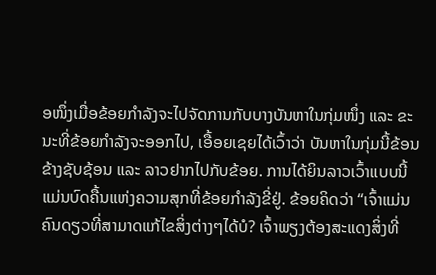ອໜຶ່ງເມື່ອຂ້ອຍກຳລັງຈະໄປຈັດການກັບບາງບັນຫາໃນກຸ່ມໜຶ່ງ ແລະ ຂະນະທີ່ຂ້ອຍກຳລັງຈະອອກໄປ, ເອື້ອຍເຊຍໄດ້ເວົ້າວ່າ ບັນຫາໃນກຸ່ມນີ້ຂ້ອນຂ້າງຊັບຊ້ອນ ແລະ ລາວຢາກໄປກັບຂ້ອຍ. ການໄດ້ຍິນລາວເວົ້າແບບນີ້ແມ່ນບົດຄື້ນແຫ່ງຄວາມສຸກທີ່ຂ້ອຍກຳລັງຂີ່ຢູ່. ຂ້ອຍຄິດວ່າ “ເຈົ້າແມ່ນຄົນດຽວທີ່ສາມາດແກ້ໄຂສິ່ງຕ່າງໆໄດ້ບໍ? ເຈົ້າພຽງຕ້ອງສະແດງສິ່ງທີ່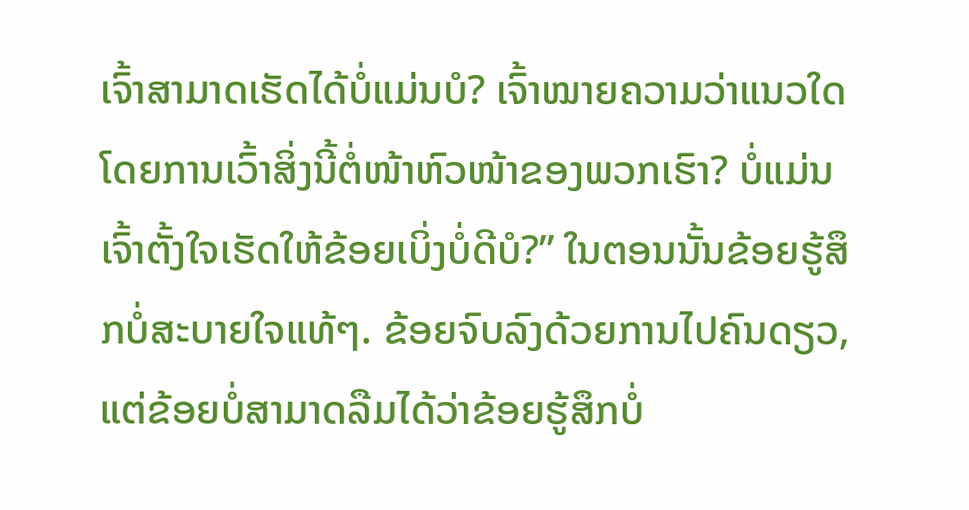ເຈົ້າສາມາດເຮັດໄດ້ບໍ່ແມ່ນບໍ? ເຈົ້າໝາຍຄວາມວ່າແນວໃດໂດຍການເວົ້າສິ່ງນີ້ຕໍ່ໜ້າຫົວໜ້າຂອງພວກເຮົາ? ບໍ່ແມ່ນເຈົ້າຕັ້ງໃຈເຮັດໃຫ້ຂ້ອຍເບິ່ງບໍ່ດີບໍ?” ໃນຕອນນັ້ນຂ້ອຍຮູ້ສຶກບໍ່ສະບາຍໃຈແທ້ໆ. ຂ້ອຍຈົບລົງດ້ວຍການໄປຄົນດຽວ, ແຕ່ຂ້ອຍບໍ່ສາມາດລືມໄດ້ວ່າຂ້ອຍຮູ້ສຶກບໍ່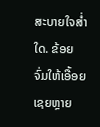ສະບາຍໃຈສ່ຳໃດ. ຂ້ອຍຈົ່ມໃຫ້ເອື້ອຍເຊຍຫຼາຍ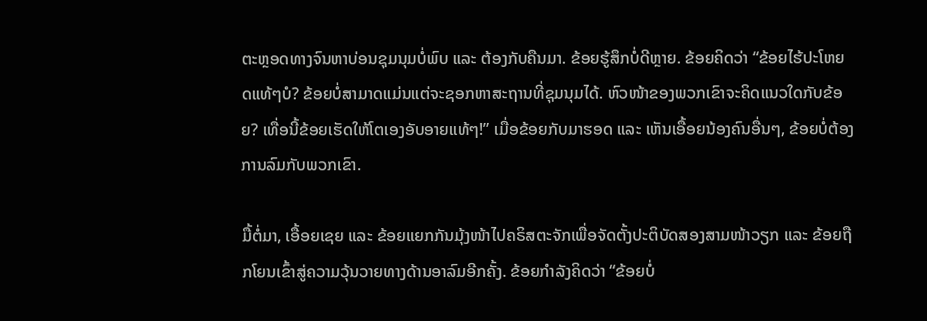ຕະຫຼອດທາງຈົນຫາບ່ອນຊຸມນຸມບໍ່ພົບ ແລະ ຕ້ອງກັບຄືນມາ. ຂ້ອຍຮູ້ສຶກບໍ່ດີຫຼາຍ. ຂ້ອຍຄິດວ່າ “ຂ້ອຍໄຮ້ປະໂຫຍດແທ້ໆບໍ? ຂ້ອຍບໍ່ສາມາດແມ່ນແຕ່ຈະຊອກຫາສະຖານທີ່ຊຸມນຸມໄດ້. ຫົວໜ້າຂອງພວກເຂົາຈະຄິດແນວໃດກັບຂ້ອຍ? ເທື່ອນີ້ຂ້ອຍເຮັດໃຫ້ໂຕເອງອັບອາຍແທ້ໆ!” ເມື່ອຂ້ອຍກັບມາຮອດ ແລະ ເຫັນເອື້ອຍນ້ອງຄົນອື່ນໆ, ຂ້ອຍບໍ່ຕ້ອງການລົມກັບພວກເຂົາ.

ມື້ຕໍ່ມາ, ເອື້ອຍເຊຍ ແລະ ຂ້ອຍແຍກກັນມຸ້ງໜ້າໄປຄຣິສຕະຈັກເພື່ອຈັດຕັ້ງປະຕິບັດສອງສາມໜ້າວຽກ ແລະ ຂ້ອຍຖືກໂຍນເຂົ້າສູ່ຄວາມວຸ້ນວາຍທາງດ້ານອາລົມອີກຄັ້ງ. ຂ້ອຍກຳລັງຄິດວ່າ “ຂ້ອຍບໍ່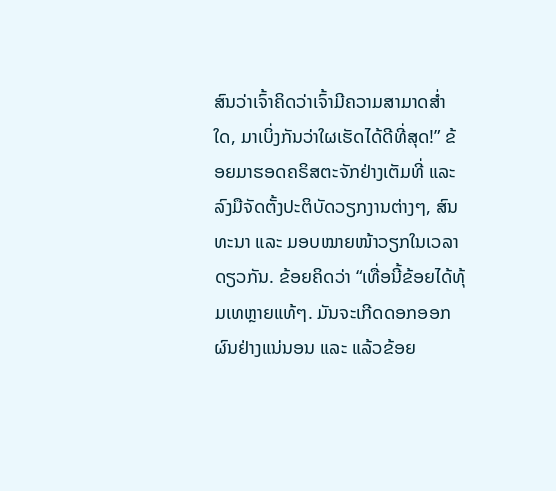ສົນວ່າເຈົ້າຄິດວ່າເຈົ້າມີຄວາມສາມາດສໍ່າໃດ, ມາເບິ່ງກັນວ່າໃຜເຮັດໄດ້ດີທີ່ສຸດ!” ຂ້ອຍມາຮອດຄຣິສຕະຈັກຢ່າງເຕັມທີ່ ແລະ ລົງມືຈັດຕັ້ງປະຕິບັດວຽກງານຕ່າງໆ, ສົນທະນາ ແລະ ມອບໝາຍໜ້າວຽກໃນເວລາດຽວກັນ. ຂ້ອຍຄິດວ່າ “ເທື່ອນີ້ຂ້ອຍໄດ້ທຸ້ມເທຫຼາຍແທ້ໆ. ມັນຈະເກີດດອກອອກຜົນຢ່າງແນ່ນອນ ແລະ ແລ້ວຂ້ອຍ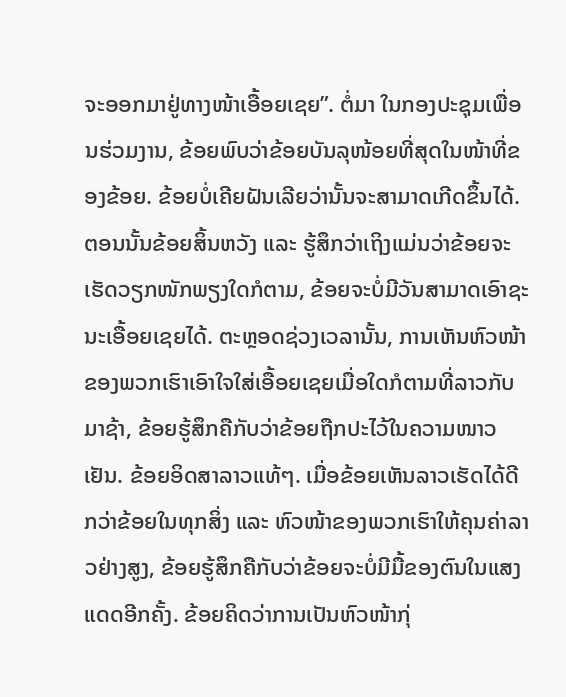ຈະອອກມາຢູ່ທາງໜ້າເອື້ອຍເຊຍ”. ຕໍ່ມາ ໃນກອງປະຊຸມເພື່ອນຮ່ວມງານ, ຂ້ອຍພົບວ່າຂ້ອຍບັນລຸໜ້ອຍທີ່ສຸດໃນໜ້າທີ່ຂອງຂ້ອຍ. ຂ້ອຍບໍ່ເຄີຍຝັນເລີຍວ່ານັ້ນຈະສາມາດເກີດຂຶ້ນໄດ້. ຕອນນັ້ນຂ້ອຍສິ້ນຫວັງ ແລະ ຮູ້ສຶກວ່າເຖິງແມ່ນວ່າຂ້ອຍຈະເຮັດວຽກໜັກພຽງໃດກໍຕາມ, ຂ້ອຍຈະບໍ່ມີວັນສາມາດເອົາຊະນະເອື້ອຍເຊຍໄດ້. ຕະຫຼອດຊ່ວງເວລານັ້ນ, ການເຫັນຫົວໜ້າຂອງພວກເຮົາເອົາໃຈໃສ່ເອື້ອຍເຊຍເມື່ອໃດກໍຕາມທີ່ລາວກັບມາຊ້າ, ຂ້ອຍຮູ້ສຶກຄືກັບວ່າຂ້ອຍຖືກປະໄວ້ໃນຄວາມໜາວເຢັນ. ຂ້ອຍອິດສາລາວແທ້ໆ. ເມື່ອຂ້ອຍເຫັນລາວເຮັດໄດ້ດີກວ່າຂ້ອຍໃນທຸກສິ່ງ ແລະ ຫົວໜ້າຂອງພວກເຮົາໃຫ້ຄຸນຄ່າລາວຢ່າງສູງ, ຂ້ອຍຮູ້ສຶກຄືກັບວ່າຂ້ອຍຈະບໍ່ມີມື້ຂອງຕົນໃນແສງແດດອີກຄັ້ງ. ຂ້ອຍຄິດວ່າການເປັນຫົວໜ້າກຸ່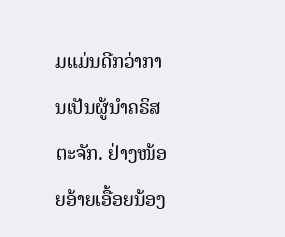ມແມ່ນດີກວ່າການເປັນຜູ້ນຳຄຣິສຕະຈັກ. ຢ່າງໜ້ອຍອ້າຍເອື້ອຍນ້ອງ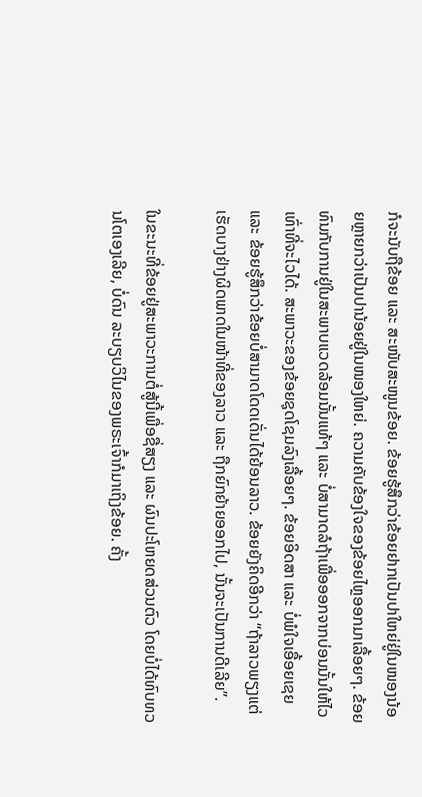ກໍຈະນັບຖືຂ້ອຍ ແລະ ສະໜັບສະໜູນຂ້ອຍ. ຂ້ອຍຮູ້ສຶກວ່າຂ້ອຍຢາກເປັນປາໃຫຍ່ຢູ່ໃນໜອງນ້ອຍຫຼາຍກວ່າເປັນປານ້ອຍຢູ່ໃນໜອງໃຫຍ່. ຄວາມຄັບຂ້ອງໃຈຂອງຂ້ອຍໄຫຼອອກມາເລື້ອຍໆ. ຂ້ອຍທົນກັບການຢູ່ໃນສະພາບແວດລ້ອມນັ້ນແທ້ໆ ແລະ ບໍ່ສາມາດລໍຖ້າເພື່ອອອກຈາກບ່ອນນັ້ນໃຫ້ໄວເທົ່າທີ່ຈະໄວໄດ້. ສະພາວະຂອງຂ້ອຍຊຸດໂຊມລົງເລື້ອຍໆ. ຂ້ອຍອິດສາ ແລະ ບໍ່ພໍໃຈເອື້ອຍເຊຍ ແລະ ຂ້ອຍຮູ້ສຶກວ່າຂ້ອຍບໍ່ສາມາດໂດດເດັ່ນໄດ້ຍ້ອນລາວ. ຂ້ອຍຍັງຄິດອີກວ່າ “ຖ້າລາວພຽງແຕ່ເຮັດບາງຢ່າງຜິດພາດໃນໜ້າທີ່ຂອງລາວ ແລະ ຖືກຍົກຍ້າຍອອກໄປ, ນັ້ນຈະເປັນການດີເລີຍ”.

ໃນຂະນະທີ່ຂ້ອຍຢູ່ສະພາວະການຕໍ່ສູ້ນີ້ເພື່ອຊື່ສຽງ ແລະ ຜົນປະໂຫຍດສ່ວນຕົວ ໂດຍບໍ່ໄດ້ທົບທວນໂຕເອງເລີຍ, ບໍ່ດົນ ລະບຽບວິໄນຂອງພຣະເຈົ້າກໍມາເຖິງຂ້ອຍ. ຄັ້ງ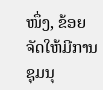ໜຶ່ງ, ຂ້ອຍຈັດໃຫ້ມີການຊຸມນຸ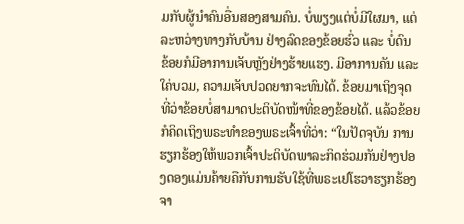ມກັບຜູ້ນຳຄົນອື່ນສອງສາມຄົນ. ບໍ່ພຽງແຕ່ບໍ່ມີໃຜມາ, ແຕ່ລະຫວ່າງທາງກັບບ້ານ ຢ່າງລົດຂອງຂ້ອຍຮົ່ວ ແລະ ບໍ່ດົນ ຂ້ອຍກໍມີອາການເຈັບຫຼັງຢ່າງຮ້າຍແຮງ. ມີອາການຄັນ ແລະ ໃຄ່ບວມ, ຄວາມເຈັບປວດຍາກຈະທົນໄດ້. ຂ້ອຍມາເຖິງຈຸດທີ່ວ່າຂ້ອຍບໍ່ສາມາດປະຕິບັດໜ້າທີ່ຂອງຂ້ອຍໄດ້. ແລ້ວຂ້ອຍກໍຄິດເຖິງພຣະທຳຂອງພຣະເຈົ້າທີ່ວ່າ: “ໃນປັດຈຸບັນ ການຮຽກຮ້ອງໃຫ້ພວກເຈົ້າປະຕິບັດພາລະກິດຮ່ວມກັນຢ່າງປອງດອງແມ່ນຄ້າຍຄືກັບການຮັບໃຊ້ທີ່ພຣະເຢໂຮວາຮຽກຮ້ອງຈາ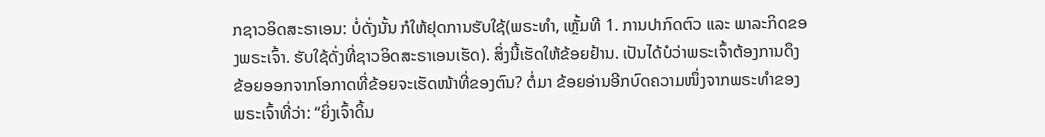ກຊາວອິດສະຣາເອນ: ບໍ່ດັ່ງນັ້ນ ກໍໃຫ້ຢຸດການຮັບໃຊ້(ພຣະທຳ, ເຫຼັ້ມທີ 1. ການປາກົດຕົວ ແລະ ພາລະກິດຂອງພຣະເຈົ້າ. ຮັບໃຊ້ດັ່ງທີ່ຊາວອິດສະຣາເອນເຮັດ). ສິ່ງນີ້ເຮັດໃຫ້ຂ້ອຍຢ້ານ. ເປັນໄດ້ບໍວ່າພຣະເຈົ້າຕ້ອງການດຶງຂ້ອຍອອກຈາກໂອກາດທີ່ຂ້ອຍຈະເຮັດໜ້າທີ່ຂອງຕົນ? ຕໍ່ມາ ຂ້ອຍອ່ານອີກບົດຄວາມໜຶ່ງຈາກພຣະທຳຂອງພຣະເຈົ້າທີ່ວ່າ: “ຍິ່ງເຈົ້າດິ້ນ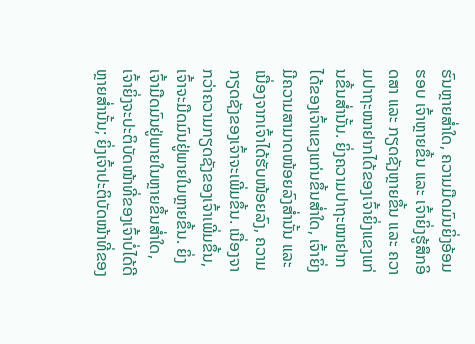ຮົນຫຼາຍສ່ຳໃດ, ຄວາມມືດມົນຍິ່ງອ້ອມຮອບ ເຈົ້າຫຼາຍຂຶ້ນ ແລະ ເຈົ້າຍິ່ງຮູ້ສຶກອິດສາ ແລະ ກຽດຊັງຫຼາຍຂຶ້ນ ແລະ ຄວາມປາຖະໜາຢາກໄດ້ຂອງເຈົ້າຍິ່ງແຂງແກ່ນຂຶ້ນສ່ຳນັ້ນ. ຍິ່ງຄວາມປາຖະໜາຢາກໄດ້ຂອງເຈົ້າແຂງແກ່ນຂຶ້ນສ່ຳໃດ, ເຈົ້າຍິ່ງມີຄວາມສາມາດໜ້ອຍລົງສ່ຳນັ້ນ ແລະ ເນື່ອງຈາກເຈົ້າໄດ້ຮັບໜ້ອຍລົງ, ຄວາມກຽດຊັງຂອງເຈົ້າຈະເພີ່ມຂຶ້ນ. ເນື່ອງຈາກວ່າຄວາມກຽດຊັງຂອງເຈົ້າເພີ່ມຂຶ້ນ, ເຈົ້າຈະມືດມົນຢູ່ພາຍໃນຫຼາຍຂຶ້ນ. ຍິ່ງເຈົ້າມືດມົນຢູ່ພາຍໃນຫຼາຍຂຶ້ນສ່ຳໃດ, ເຈົ້າຍິ່ງຈະປະຕິບັດໜ້າທີ່ຂອງເຈົ້າບໍ່ໄດ້ດີຫຼາຍສ່ຳນັ້ນ; ຍິ່ງເຈົ້າປະຕິບັດໜ້າທີ່ຂອງ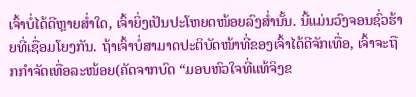ເຈົ້າບໍ່ໄດ້ດີຫຼາຍສ່ຳໃດ, ເຈົ້າຍິ່ງເປັນປະໂຫຍດໜ້ອຍລົງສ່ຳນັ້ນ. ນີ້ແມ່ນວົງຈອນຊົ່ວຮ້າຍທີ່ເຊື່ອມໂຍງກັນ. ຖ້າເຈົ້າບໍ່ສາມາດປະຕິບັດໜ້າທີ່ຂອງເຈົ້າໄດ້ດີຈັກເທື່ອ, ເຈົ້າຈະຖືກກຳຈັດເທື່ອລະໜ້ອຍ(ຄັດຈາກບົດ “ມອບຫົວໃຈທີ່ແທ້ຈິງຂ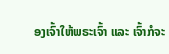ອງເຈົ້າໃຫ້ພຣະເຈົ້າ ແລະ ເຈົ້າກໍຈະ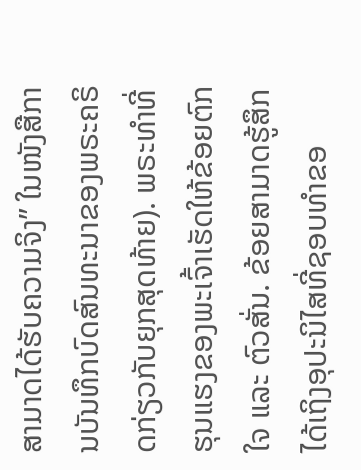ສາມາດໄດ້ຮັບຄວາມຈິງ” ໃນໜັງສືການບັນທຶກບົດສົນທະນາຂອງພຣະຄຣິດກ່ຽວກັບຍຸກສຸດທ້າຍ). ພຣະທຳທີ່ຮຸນແຮງຂອງພະເຈົ້າເຮັດໃຫ້ຂ້ອຍຕົກໃຈ ແລະ ຕົວສັ່ນ. ຂ້ອຍສາມາດຮູ້ສຶກໄດ້ເຖິງອຸປະນິໄສທີ່ຊອບທຳຂອ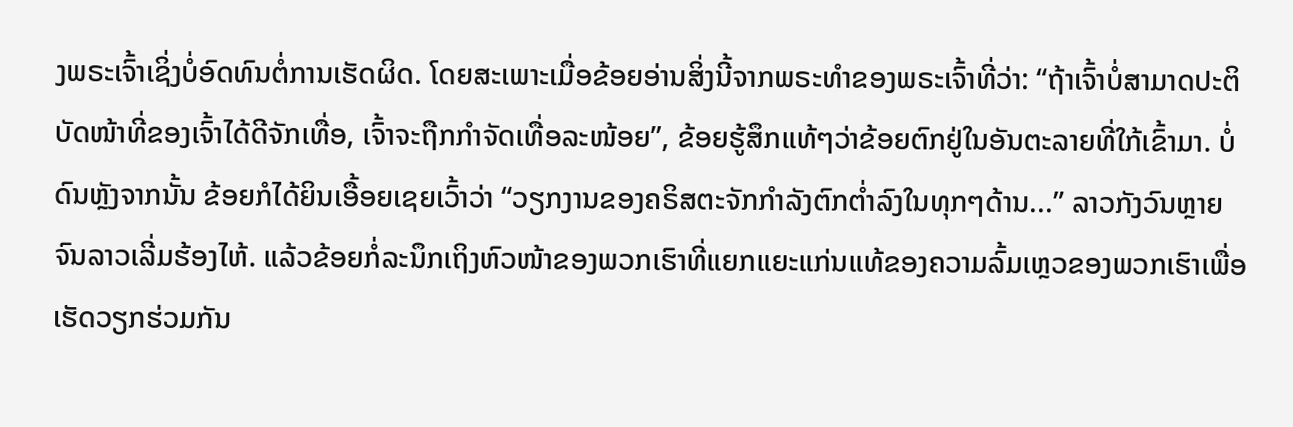ງພຣະເຈົ້າເຊິ່ງບໍ່ອົດທົນຕໍ່ການເຮັດຜິດ. ໂດຍສະເພາະເມື່ອຂ້ອຍອ່ານສິ່ງນີ້ຈາກພຣະທຳຂອງພຣະເຈົ້າທີ່ວ່າ: “ຖ້າເຈົ້າບໍ່ສາມາດປະຕິບັດໜ້າທີ່ຂອງເຈົ້າໄດ້ດີຈັກເທື່ອ, ເຈົ້າຈະຖືກກຳຈັດເທື່ອລະໜ້ອຍ”, ຂ້ອຍຮູ້ສຶກແທ້ໆວ່າຂ້ອຍຕົກຢູ່ໃນອັນຕະລາຍທີ່ໃກ້ເຂົ້າມາ. ບໍ່ດົນຫຼັງຈາກນັ້ນ ຂ້ອຍກໍໄດ້ຍິນເອື້ອຍເຊຍເວົ້າວ່າ “ວຽກງານຂອງຄຣິສຕະຈັກກຳລັງຕົກຕ່ຳລົງໃນທຸກໆດ້ານ...” ລາວກັງວົນຫຼາຍຈົນລາວເລີ່ມຮ້ອງໄຫ້. ແລ້ວຂ້ອຍກໍ່ລະນຶກເຖິງຫົວໜ້າຂອງພວກເຮົາທີ່ແຍກແຍະແກ່ນແທ້ຂອງຄວາມລົ້ມເຫຼວຂອງພວກເຮົາເພື່ອເຮັດວຽກຮ່ວມກັນ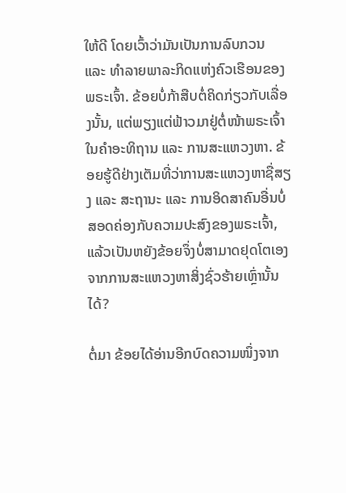ໃຫ້ດີ ໂດຍເວົ້າວ່າມັນເປັນການລົບກວນ ແລະ ທຳລາຍພາລະກິດແຫ່ງຄົວເຮືອນຂອງພຣະເຈົ້າ. ຂ້ອຍບໍ່ກ້າສືບຕໍ່ຄິດກ່ຽວກັບເລື່ອງນັ້ນ, ແຕ່ພຽງແຕ່ຟ້າວມາຢູ່ຕໍ່ໜ້າພຣະເຈົ້າໃນຄຳອະທິຖານ ແລະ ການສະແຫວງຫາ. ຂ້ອຍຮູ້ດີຢ່າງເຕັມທີ່ວ່າການສະແຫວງຫາຊື່ສຽງ ແລະ ສະຖານະ ແລະ ການອິດສາຄົນອື່ນບໍ່ສອດຄ່ອງກັບຄວາມປະສົງຂອງພຣະເຈົ້າ, ແລ້ວເປັນຫຍັງຂ້ອຍຈຶ່ງບໍ່ສາມາດຢຸດໂຕເອງຈາກການສະແຫວງຫາສິ່ງຊົ່ວຮ້າຍເຫຼົ່ານັ້ນໄດ້?

ຕໍ່ມາ ຂ້ອຍໄດ້ອ່ານອີກບົດຄວາມໜຶ່ງຈາກ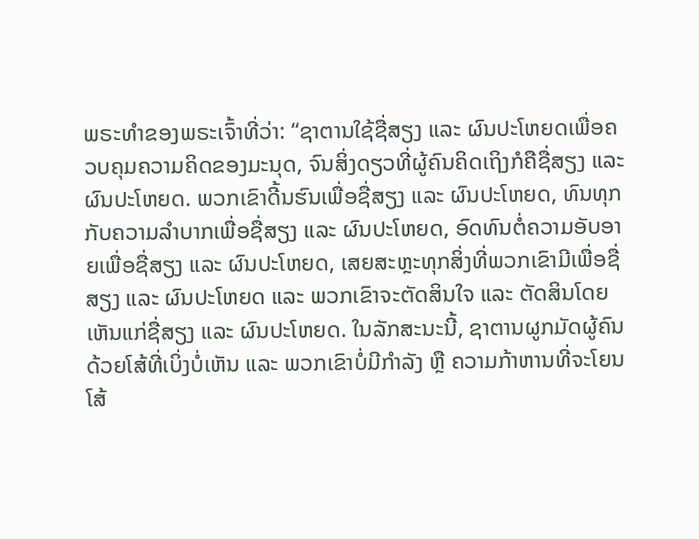ພຣະທຳຂອງພຣະເຈົ້າທີ່ວ່າ: “ຊາຕານໃຊ້ຊື່ສຽງ ແລະ ຜົນປະໂຫຍດເພື່ອຄວບຄຸມຄວາມຄິດຂອງມະນຸດ, ຈົນສິ່ງດຽວທີ່ຜູ້ຄົນຄິດເຖິງກໍຄືຊື່ສຽງ ແລະ ຜົນປະໂຫຍດ. ພວກເຂົາດີ້ນຮົນເພື່ອຊື່ສຽງ ແລະ ຜົນປະໂຫຍດ, ທົນທຸກກັບຄວາມລໍາບາກເພື່ອຊື່ສຽງ ແລະ ຜົນປະໂຫຍດ, ອົດທົນຕໍ່ຄວາມອັບອາຍເພື່ອຊື່ສຽງ ແລະ ຜົນປະໂຫຍດ, ເສຍສະຫຼະທຸກສິ່ງທີ່ພວກເຂົາມີເພື່ອຊື່ສຽງ ແລະ ຜົນປະໂຫຍດ ແລະ ພວກເຂົາຈະຕັດສິນໃຈ ແລະ ຕັດສິນໂດຍເຫັນແກ່ຊື່ສຽງ ແລະ ຜົນປະໂຫຍດ. ໃນລັກສະນະນີ້, ຊາຕານຜູກມັດຜູ້ຄົນດ້ວຍໂສ້ທີ່ເບິ່ງບໍ່ເຫັນ ແລະ ພວກເຂົາບໍ່ມີກຳລັງ ຫຼື ຄວາມກ້າຫານທີ່ຈະໂຍນໂສ້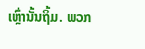ເຫຼົ່ານັ້ນຖິ້ມ. ພວກ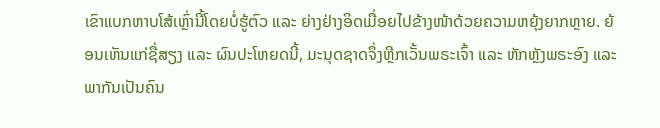ເຂົາແບກຫາບໂສ້ເຫຼົ່ານີ້ໂດຍບໍ່ຮູ້ຕົວ ແລະ ຍ່າງຢ່າງອິດເມື່ອຍໄປຂ້າງໜ້າດ້ວຍຄວາມຫຍຸ້ງຍາກຫຼາຍ. ຍ້ອນເຫັນແກ່ຊື່ສຽງ ແລະ ຜົນປະໂຫຍດນີ້, ມະນຸດຊາດຈຶ່ງຫຼີກເວັ້ນພຣະເຈົ້າ ແລະ ຫັກຫຼັງພຣະອົງ ແລະ ພາກັນເປັນຄົນ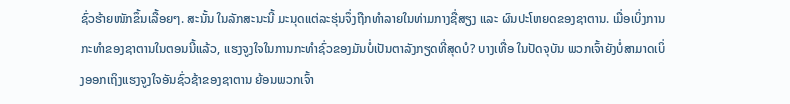ຊົ່ວຮ້າຍໜັກຂຶ້ນເລື້ອຍໆ. ສະນັ້ນ ໃນລັກສະນະນີ້ ມະນຸດແຕ່ລະຮຸ່ນຈຶ່ງຖືກທຳລາຍໃນທ່າມກາງຊື່ສຽງ ແລະ ຜົນປະໂຫຍດຂອງຊາຕານ. ເມື່ອເບິ່ງການກະທຳຂອງຊາຕານໃນຕອນນີ້ແລ້ວ, ແຮງຈູງໃຈໃນການກະທໍາຊົ່ວຂອງມັນບໍ່ເປັນຕາລັງກຽດທີ່ສຸດບໍ? ບາງເທື່ອ ໃນປັດຈຸບັນ ພວກເຈົ້າຍັງບໍ່ສາມາດເບິ່ງອອກເຖິງແຮງຈູງໃຈອັນຊົ່ວຊ້າຂອງຊາຕານ ຍ້ອນພວກເຈົ້າ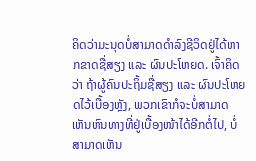ຄິດວ່າມະນຸດບໍ່ສາມາດດຳລົງຊີວິດຢູ່ໄດ້ຫາກຂາດຊື່ສຽງ ແລະ ຜົນປະໂຫຍດ. ເຈົ້າຄິດວ່າ ຖ້າຜູ້ຄົນປະຖິ້ມຊື່ສຽງ ແລະ ຜົນປະໂຫຍດໄວ້ເບື້ອງຫຼັງ, ພວກເຂົາກໍຈະບໍ່ສາມາດເຫັນຫົນທາງທີ່ຢູ່ເບື້ອງໜ້າໄດ້ອີກຕໍ່ໄປ, ບໍ່ສາມາດເຫັນ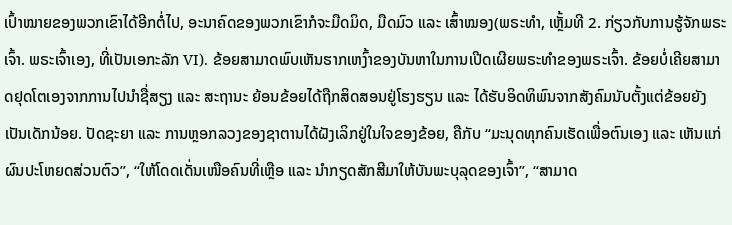ເປົ້າໝາຍຂອງພວກເຂົາໄດ້ອີກຕໍ່ໄປ, ອະນາຄົດຂອງພວກເຂົາກໍຈະມືດມິດ, ມືດມົວ ແລະ ເສົ້າໝອງ(ພຣະທຳ, ເຫຼັ້ມທີ 2. ກ່ຽວກັບການຮູ້ຈັກພຣະເຈົ້າ. ພຣະເຈົ້າເອງ, ທີ່ເປັນເອກະລັກ VI). ຂ້ອຍສາມາດພົບເຫັນຮາກເຫງົ້າຂອງບັນຫາໃນການເປີດເຜີຍພຣະທຳຂອງພຣະເຈົ້າ. ຂ້ອຍບໍ່ເຄີຍສາມາດຢຸດໂຕເອງຈາກການໄປນຳຊື່ສຽງ ແລະ ສະຖານະ ຍ້ອນຂ້ອຍໄດ້ຖືກສິດສອນຢູ່ໂຮງຮຽນ ແລະ ໄດ້ຮັບອິດທິພົນຈາກສັງຄົມນັບຕັ້ງແຕ່ຂ້ອຍຍັງເປັນເດັກນ້ອຍ. ປັດຊະຍາ ແລະ ການຫຼອກລວງຂອງຊາຕານໄດ້ຝັງເລິກຢູ່ໃນໃຈຂອງຂ້ອຍ, ຄືກັບ “ມະນຸດທຸກຄົນເຮັດເພື່ອຕົນເອງ ແລະ ເຫັນແກ່ຜົນປະໂຫຍດສ່ວນຕົວ”, “ໃຫ້ໂດດເດັ່ນເໜືອຄົນທີ່ເຫຼືອ ແລະ ນໍາກຽດສັກສີມາໃຫ້ບັນພະບຸລຸດຂອງເຈົ້າ”, “ສາມາດ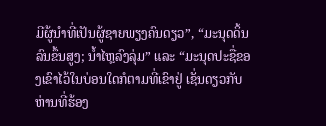ມີຜູ້ນໍາທີ່ເປັນຜູ້ຊາຍພຽງຄົນດຽວ”, “ມະນຸດດິ້ນລົນຂຶ້ນສູງ; ນໍ້າໄຫຼລົງລຸ່ມ” ແລະ “ມະນຸດປະຊື່ຂອງເຂົາໄວ້ໃນບ່ອນໃດກໍຕາມທີ່ເຂົາຢູ່ ເຊັ່ນດຽວກັບຫ່ານທີ່ຮ້ອງ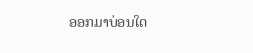ອອກມາບ່ອນໃດ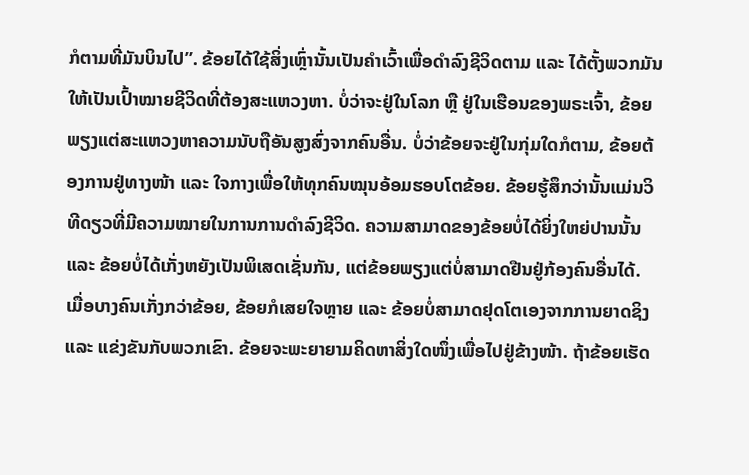ກໍຕາມທີ່ມັນບິນໄປ”. ຂ້ອຍໄດ້ໃຊ້ສິ່ງເຫຼົ່ານັ້ນເປັນຄຳເວົ້າເພື່ອດຳລົງຊີວິດຕາມ ແລະ ໄດ້ຕັ້ງພວກມັນໃຫ້ເປັນເປົ້າໝາຍຊີວິດທີ່ຕ້ອງສະແຫວງຫາ. ບໍ່ວ່າຈະຢູ່ໃນໂລກ ຫຼື ຢູ່ໃນເຮືອນຂອງພຣະເຈົ້າ, ຂ້ອຍພຽງແຕ່ສະແຫວງຫາຄວາມນັບຖືອັນສູງສົ່ງຈາກຄົນອື່ນ. ບໍ່ວ່າຂ້ອຍຈະຢູ່ໃນກຸ່ມໃດກໍຕາມ, ຂ້ອຍຕ້ອງການຢູ່ທາງໜ້າ ແລະ ໃຈກາງເພື່ອໃຫ້ທຸກຄົນໝຸນອ້ອມຮອບໂຕຂ້ອຍ. ຂ້ອຍຮູ້ສຶກວ່ານັ້ນແມ່ນວິທີດຽວທີ່ມີຄວາມໝາຍໃນການການດຳລົງຊີວິດ. ຄວາມສາມາດຂອງຂ້ອຍບໍ່ໄດ້ຍິ່ງໃຫຍ່ປານນັ້ນ ແລະ ຂ້ອຍບໍ່ໄດ້ເກັ່ງຫຍັງເປັນພິເສດເຊັ່ນກັນ, ແຕ່ຂ້ອຍພຽງແຕ່ບໍ່ສາມາດຢືນຢູ່ກ້ອງຄົນອື່ນໄດ້. ເມື່ອບາງຄົນເກັ່ງກວ່າຂ້ອຍ, ຂ້ອຍກໍເສຍໃຈຫຼາຍ ແລະ ຂ້ອຍບໍ່ສາມາດຢຸດໂຕເອງຈາກການຍາດຊິງ ແລະ ແຂ່ງຂັນກັບພວກເຂົາ. ຂ້ອຍຈະພະຍາຍາມຄິດຫາສິ່ງໃດໜຶ່ງເພື່ອໄປຢູ່ຂ້າງໜ້າ. ຖ້າຂ້ອຍເຮັດ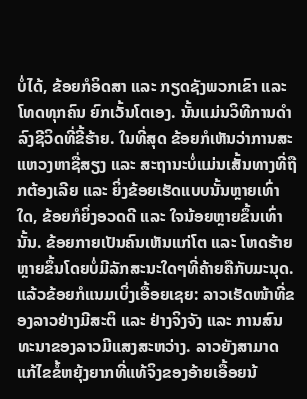ບໍ່ໄດ້, ຂ້ອຍກໍອິດສາ ແລະ ກຽດຊັງພວກເຂົາ ແລະ ໂທດທຸກຄົນ ຍົກເວັ້ນໂຕເອງ. ນັ້ນແມ່ນວິທີການດໍາລົງຊີວິດທີ່ຂີ້ຮ້າຍ. ໃນທີ່ສຸດ ຂ້ອຍກໍເຫັນວ່າການສະແຫວງຫາຊື່ສຽງ ແລະ ສະຖານະບໍ່ແມ່ນເສັ້ນທາງທີ່ຖືກຕ້ອງເລີຍ ແລະ ຍິ່ງຂ້ອຍເຮັດແບບນັ້ນຫຼາຍເທົ່າໃດ, ຂ້ອຍກໍຍິ່ງອວດດີ ແລະ ໃຈນ້ອຍຫຼາຍຂຶ້ນເທົ່ານັ້ນ. ຂ້ອຍກາຍເປັນຄົນເຫັນແກ່ໂຕ ແລະ ໂຫດຮ້າຍຫຼາຍຂຶ້ນໂດຍບໍ່ມີລັກສະນະໃດໆທີ່ຄ້າຍຄືກັບມະນຸດ. ແລ້ວຂ້ອຍກໍແນມເບິ່ງເອື້ອຍເຊຍ: ລາວເຮັດໜ້າທີ່ຂອງລາວຢ່າງມີສະຕິ ແລະ ຢ່າງຈິງຈັງ ແລະ ການສົນທະນາຂອງລາວມີແສງສະຫວ່າງ. ລາວຍັງສາມາດແກ້ໄຂຂໍ້ຫຍຸ້ງຍາກທີ່ແທ້ຈິງຂອງອ້າຍເອື້ອຍນ້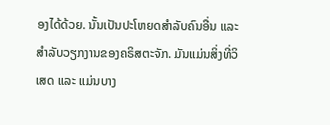ອງໄດ້ດ້ວຍ. ນັ້ນເປັນປະໂຫຍດສຳລັບຄົນອື່ນ ແລະ ສຳລັບວຽກງານຂອງຄຣິສຕະຈັກ. ມັນແມ່ນສິ່ງທີ່ວິເສດ ແລະ ແມ່ນບາງ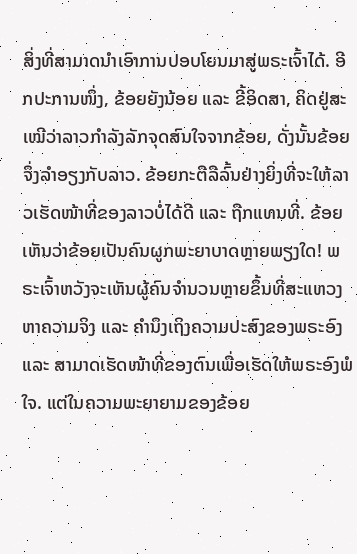ສິ່ງທີ່ສາມາດນຳເອົາການປອບໂຍນມາສູ່ພຣະເຈົ້າໄດ້. ອີກປະການໜຶ່ງ, ຂ້ອຍຍັງນ້ອຍ ແລະ ຂີ້ອິດສາ, ຄິດຢູ່ສະເໝີວ່າລາວກຳລັງລັກຈຸດສົນໃຈຈາກຂ້ອຍ, ດັ່ງນັ້ນຂ້ອຍຈຶ່ງລຳອຽງກັບລາວ. ຂ້ອຍກະຕືລືລົ້ນຢ່າງຍິ່ງທີ່ຈະໃຫ້ລາວເຮັດໜ້າທີ່ຂອງລາວບໍ່ໄດ້ດີ ແລະ ຖືກແທນທີ່. ຂ້ອຍເຫັນວ່າຂ້ອຍເປັນຄົນຜູກພະຍາບາດຫຼາຍພຽງໃດ! ພຣະເຈົ້າຫວັງຈະເຫັນຜູ້ຄົນຈຳນວນຫຼາຍຂຶ້ນທີ່ສະແຫວງຫາຄວາມຈິງ ແລະ ຄຳນຶງເຖິງຄວາມປະສົງຂອງພຣະອົງ ແລະ ສາມາດເຮັດໜ້າທີ່ຂອງຕົນເພື່ອເຮັດໃຫ້ພຣະອົງພໍໃຈ. ແຕ່ໃນຄວາມພະຍາຍາມຂອງຂ້ອຍ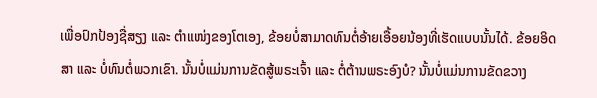ເພື່ອປົກປ້ອງຊື່ສຽງ ແລະ ຕຳແໜ່ງຂອງໂຕເອງ, ຂ້ອຍບໍ່ສາມາດທົນຕໍ່ອ້າຍເອື້ອຍນ້ອງທີ່ເຮັດແບບນັ້ນໄດ້. ຂ້ອຍອິດສາ ແລະ ບໍ່ທົນຕໍ່ພວກເຂົາ. ນັ້ນບໍ່ແມ່ນການຂັດສູ້ພຣະເຈົ້າ ແລະ ຕໍ່ຕ້ານພຣະອົງບໍ? ນັ້ນບໍ່ແມ່ນການຂັດຂວາງ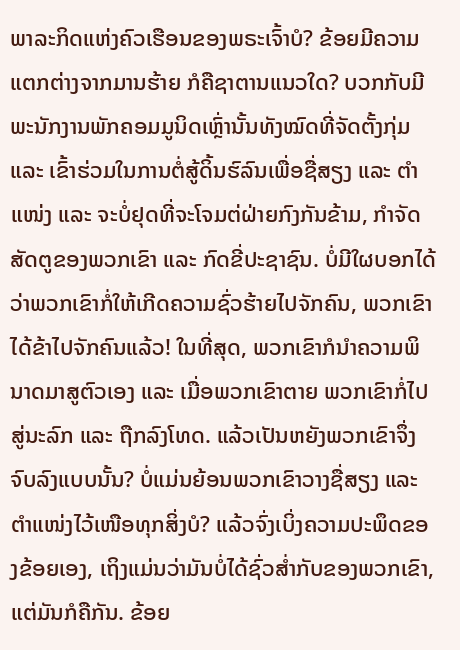ພາລະກິດແຫ່ງຄົວເຮືອນຂອງພຣະເຈົ້າບໍ? ຂ້ອຍມີຄວາມແຕກຕ່າງຈາກມານຮ້າຍ ກໍຄືຊາຕານແນວໃດ? ບວກກັບມີພະນັກງານພັກຄອມມູນິດເຫຼົ່ານັ້ນທັງໝົດທີ່ຈັດຕັ້ງກຸ່ມ ແລະ ເຂົ້າຮ່ວມໃນການຕໍ່ສູ້ດິ້ນຮົລົນເພື່ອຊື່ສຽງ ແລະ ຕຳແໜ່ງ ແລະ ຈະບໍ່ຢຸດທີ່ຈະໂຈມຕ່ຝ່າຍກົງກັນຂ້າມ, ກຳຈັດສັດຕູຂອງພວກເຂົາ ແລະ ກົດຂີ່ປະຊາຊົນ. ບໍ່ມີໃຜບອກໄດ້ວ່າພວກເຂົາກໍ່ໃຫ້ເກີດຄວາມຊົ່ວຮ້າຍໄປຈັກຄົນ, ພວກເຂົາໄດ້ຂ້າໄປຈັກຄົນແລ້ວ! ໃນທີ່ສຸດ, ພວກເຂົາກໍນຳຄວາມພິນາດມາສູຕົວເອງ ແລະ ເມື່ອພວກເຂົາຕາຍ ພວກເຂົາກໍ່ໄປສູ່ນະລົກ ແລະ ຖືກລົງໂທດ. ແລ້ວເປັນຫຍັງພວກເຂົາຈຶ່ງຈົບລົງແບບນັ້ນ? ບໍ່ແມ່ນຍ້ອນພວກເຂົາວາງຊື່ສຽງ ແລະ ຕຳແໜ່ງໄວ້ເໜືອທຸກສິ່ງບໍ? ແລ້ວຈົ່ງເບິ່ງຄວາມປະພຶດຂອງຂ້ອຍເອງ, ເຖິງແມ່ນວ່າມັນບໍ່ໄດ້ຊົ່ວສ່ຳກັບຂອງພວກເຂົາ, ແຕ່ມັນກໍຄືກັນ. ຂ້ອຍ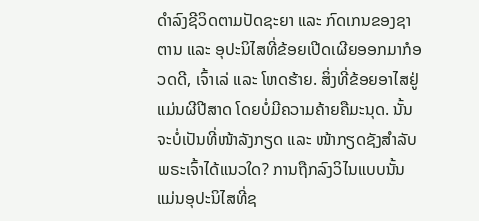ດຳລົງຊີວິດຕາມປັດຊະຍາ ແລະ ກົດເກນຂອງຊາຕານ ແລະ ອຸປະນິໄສທີ່ຂ້ອຍເປີດເຜີຍອອກມາກໍອວດດີ, ເຈົ້າເລ່ ແລະ ໂຫດຮ້າຍ. ສິ່ງທີ່ຂ້ອຍອາໄສຢູ່ແມ່ນຜີປີສາດ ໂດຍບໍ່ມີຄວາມຄ້າຍຄືມະນຸດ. ນັ້ນຈະບໍ່ເປັນທີ່ໜ້າລັງກຽດ ແລະ ໜ້າກຽດຊັງສຳລັບພຣະເຈົ້າໄດ້ແນວໃດ? ການຖືກລົງວິໄນແບບນັ້ນແມ່ນອຸປະນິໄສທີ່ຊ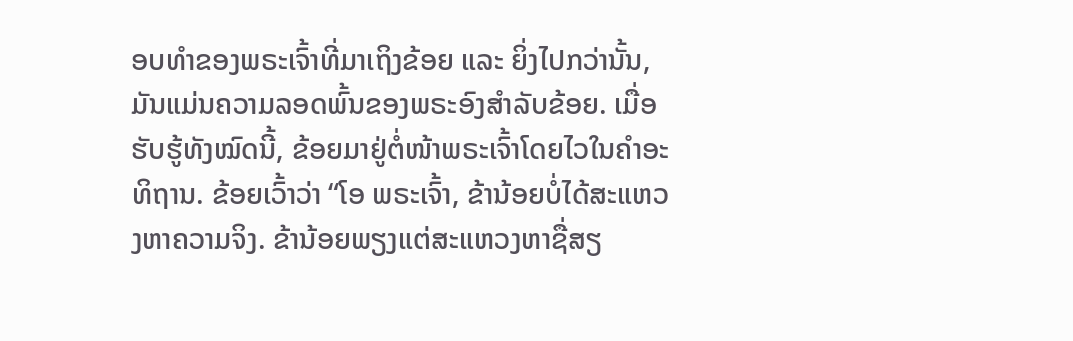ອບທຳຂອງພຣະເຈົ້າທີ່ມາເຖິງຂ້ອຍ ແລະ ຍິ່ງໄປກວ່ານັ້ນ, ມັນແມ່ນຄວາມລອດພົ້ນຂອງພຣະອົງສຳລັບຂ້ອຍ. ເມື່ອຮັບຮູ້ທັງໝົດນີ້, ຂ້ອຍມາຢູ່ຕໍ່ໜ້າພຣະເຈົ້າໂດຍໄວໃນຄຳອະທິຖານ. ຂ້ອຍເວົ້າວ່າ “ໂອ ພຣະເຈົ້າ, ຂ້ານ້ອຍບໍ່ໄດ້ສະແຫວງຫາຄວາມຈິງ. ຂ້ານ້ອຍພຽງແຕ່ສະແຫວງຫາຊື່ສຽ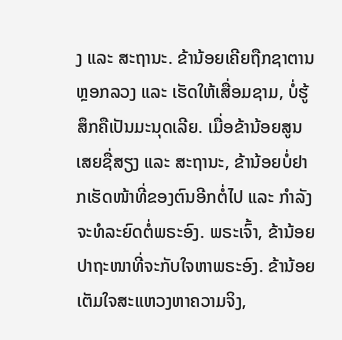ງ ແລະ ສະຖານະ. ຂ້ານ້ອຍເຄີຍຖືກຊາຕານຫຼອກລວງ ແລະ ເຮັດໃຫ້ເສື່ອມຊາມ, ບໍ່ຮູ້ສຶກຄືເປັນມະນຸດເລີຍ. ເມື່ອຂ້ານ້ອຍສູນເສຍຊື່ສຽງ ແລະ ສະຖານະ, ຂ້ານ້ອຍບໍ່ຢາກເຮັດໜ້າທີ່ຂອງຕົນອີກຕໍ່ໄປ ແລະ ກຳລັງຈະທໍລະຍົດຕໍ່ພຣະອົງ. ພຣະເຈົ້າ, ຂ້ານ້ອຍປາຖະໜາທີ່ຈະກັບໃຈຫາພຣະອົງ. ຂ້ານ້ອຍເຕັມໃຈສະແຫວງຫາຄວາມຈິງ,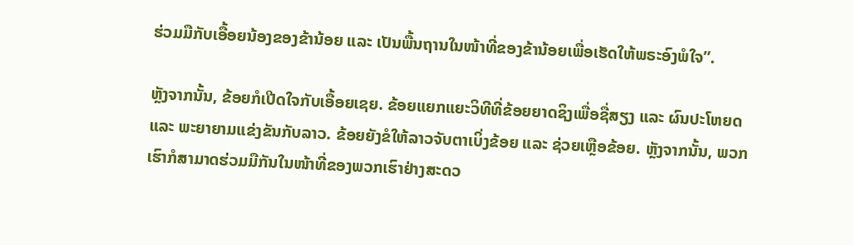ຮ່ວມມືກັບເອື້ອຍນ້ອງຂອງຂ້ານ້ອຍ ແລະ ເປັນພື້ນຖານໃນໜ້າທີ່ຂອງຂ້ານ້ອຍເພື່ອເຮັດໃຫ້ພຣະອົງພໍໃຈ”.

ຫຼັງຈາກນັ້ນ, ຂ້ອຍກໍເປີດໃຈກັບເອື້ອຍເຊຍ. ຂ້ອຍແຍກແຍະວິທີທີ່ຂ້ອຍຍາດຊິງເພື່ອຊື່ສຽງ ແລະ ຜົນປະໂຫຍດ ແລະ ພະຍາຍາມແຂ່ງຂັນກັບລາວ. ຂ້ອຍຍັງຂໍໃຫ້ລາວຈັບຕາເບິ່ງຂ້ອຍ ແລະ ຊ່ວຍເຫຼືອຂ້ອຍ. ຫຼັງຈາກນັ້ນ, ພວກເຮົາກໍສາມາດຮ່ວມມືກັນໃນໜ້າທີ່ຂອງພວກເຮົາຢ່າງສະດວ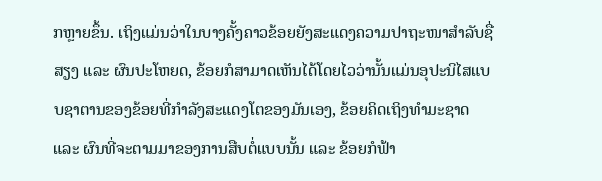ກຫຼາຍຂຶ້ນ. ເຖິງແມ່ນວ່າໃນບາງຄັ້ງຄາວຂ້ອຍຍັງສະແດງຄວາມປາຖະໜາສຳລັບຊື່ສຽງ ແລະ ຜົນປະໂຫຍດ, ຂ້ອຍກໍສາມາດເຫັນໄດ້ໂດຍໄວວ່ານັ້ນແມ່ນອຸປະນິໄສແບບຊາຕານຂອງຂ້ອຍທີ່ກຳລັງສະແດງໂຕຂອງມັນເອງ, ຂ້ອຍຄິດເຖິງທຳມະຊາດ ແລະ ຜົນທີ່ຈະຕາມມາຂອງການສືບຕໍ່ແບບນັ້ນ ແລະ ຂ້ອຍກໍຟ້າ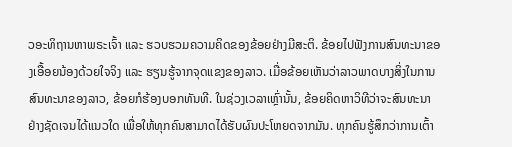ວອະທິຖານຫາພຣະເຈົ້າ ແລະ ຮວບຮວມຄວາມຄິດຂອງຂ້ອຍຢ່າງມີສະຕິ. ຂ້ອຍໄປຟັງການສົນທະນາຂອງເອື້ອຍນ້ອງດ້ວຍໃຈຈິງ ແລະ ຮຽນຮູ້ຈາກຈຸດແຂງຂອງລາວ. ເມື່ອຂ້ອຍເຫັນວ່າລາວພາດບາງສິ່ງໃນການສົນທະນາຂອງລາວ, ຂ້ອຍກໍຮ້ອງບອກທັນທີ. ໃນຊ່ວງເວລາເຫຼົ່ານັ້ນ, ຂ້ອຍຄິດຫາວິທີວ່າຈະສົນທະນາຢ່າງຊັດເຈນໄດ້ແນວໃດ ເພື່ອໃຫ້ທຸກຄົນສາມາດໄດ້ຮັບຜົນປະໂຫຍດຈາກມັນ. ທຸກຄົນຮູ້ສຶກວ່າການເຕົ້າ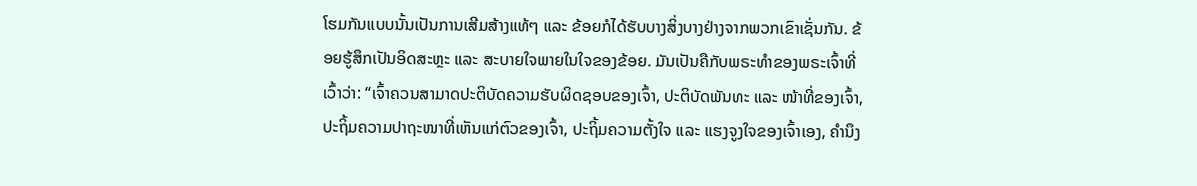ໂຮມກັນແບບນັ້ນເປັນການເສີມສ້າງແທ້ໆ ແລະ ຂ້ອຍກໍໄດ້ຮັບບາງສິ່ງບາງຢ່າງຈາກພວກເຂົາເຊັ່ນກັນ. ຂ້ອຍຮູ້ສຶກເປັນອິດສະຫຼະ ແລະ ສະບາຍໃຈພາຍໃນໃຈຂອງຂ້ອຍ. ມັນເປັນຄືກັບພຣະທຳຂອງພຣະເຈົ້າທີ່ເວົ້າວ່າ: “ເຈົ້າຄວນສາມາດປະຕິບັດຄວາມຮັບຜິດຊອບຂອງເຈົ້າ, ປະຕິບັດພັນທະ ແລະ ໜ້າທີ່ຂອງເຈົ້າ, ປະຖິ້ມຄວາມປາຖະໜາທີ່ເຫັນແກ່ຕົວຂອງເຈົ້າ, ປະຖິ້ມຄວາມຕັ້ງໃຈ ແລະ ແຮງຈູງໃຈຂອງເຈົ້າເອງ, ຄຳນຶງ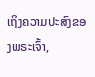ເຖິງຄວາມປະສົງຂອງພຣະເຈົ້າ,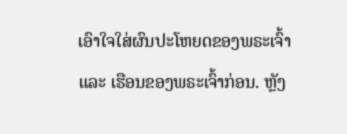ເອົາໃຈໃສ່ຜົນປະໂຫຍດຂອງພຣະເຈົ້າ ແລະ ເຮືອນຂອງພຣະເຈົ້າກ່ອນ. ຫຼັງ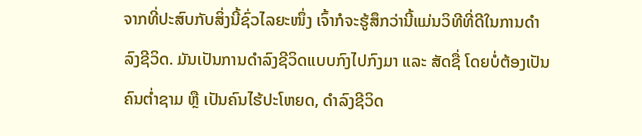ຈາກທີ່ປະສົບກັບສິ່ງນີ້ຊົ່ວໄລຍະໜຶ່ງ ເຈົ້າກໍຈະຮູ້ສຶກວ່ານີ້ແມ່ນວິທີທີ່ດີໃນການດຳລົງຊີວິດ. ມັນເປັນການດຳລົງຊີວິດແບບກົງໄປກົງມາ ແລະ ສັດຊື່ ໂດຍບໍ່ຕ້ອງເປັນຄົນຕໍ່າຊາມ ຫຼື ເປັນຄົນໄຮ້ປະໂຫຍດ, ດຳລົງຊີວິດ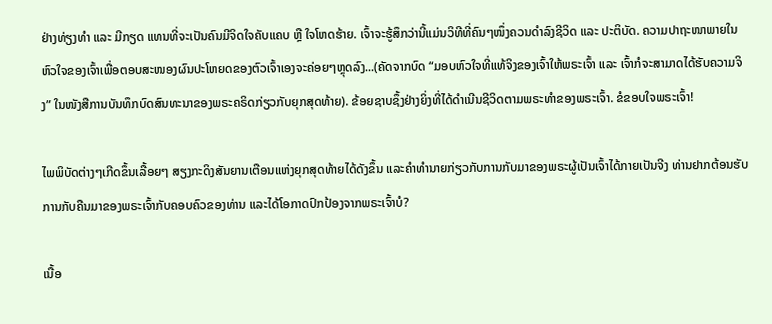ຢ່າງທ່ຽງທຳ ແລະ ມີກຽດ ແທນທີ່ຈະເປັນຄົນມີຈິດໃຈຄັບແຄບ ຫຼື ໃຈໂຫດຮ້າຍ. ເຈົ້າຈະຮູ້ສຶກວ່ານີ້ແມ່ນວິທີທີ່ຄົນໆໜຶ່ງຄວນດຳລົງຊີວິດ ແລະ ປະຕິບັດ. ຄວາມປາຖະໜາພາຍໃນຫົວໃຈຂອງເຈົ້າເພື່ອຕອບສະໜອງຜົນປະໂຫຍດຂອງຕົວເຈົ້າເອງຈະຄ່ອຍໆຫຼຸດລົງ...(ຄັດຈາກບົດ “ມອບຫົວໃຈທີ່ແທ້ຈິງຂອງເຈົ້າໃຫ້ພຣະເຈົ້າ ແລະ ເຈົ້າກໍຈະສາມາດໄດ້ຮັບຄວາມຈິງ” ໃນໜັງສືການບັນທຶກບົດສົນທະນາຂອງພຣະຄຣິດກ່ຽວກັບຍຸກສຸດທ້າຍ). ຂ້ອຍຊາບຊຶ້ງຢ່າງຍິ່ງທີ່ໄດ້ດຳເນີນຊີວິດຕາມພຣະທຳຂອງພຣະເຈົ້າ. ຂໍຂອບໃຈພຣະເຈົ້າ!

ໄພພິບັດຕ່າງໆເກີດຂຶ້ນເລື້ອຍໆ ສຽງກະດິງສັນຍານເຕືອນແຫ່ງຍຸກສຸດທ້າຍໄດ້ດັງຂຶ້ນ ແລະຄໍາທໍານາຍກ່ຽວກັບການກັບມາຂອງພຣະຜູ້ເປັນເຈົ້າໄດ້ກາຍເປັນຈີງ ທ່ານຢາກຕ້ອນຮັບການກັບຄືນມາຂອງພຣະເຈົ້າກັບຄອບຄົວຂອງທ່ານ ແລະໄດ້ໂອກາດປົກປ້ອງຈາກພຣະເຈົ້າບໍ?

ເນື້ອ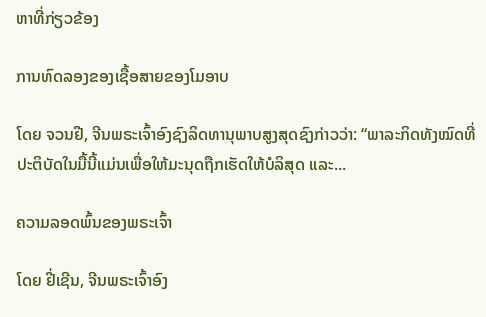ຫາທີ່ກ່ຽວຂ້ອງ

ການທົດລອງຂອງເຊື້ອສາຍຂອງໂມອາບ

ໂດຍ ຈວນຢີ, ຈີນພຣະເຈົ້າອົງຊົງລິດທານຸພາບສູງສຸດຊົງກ່າວວ່າ: “ພາລະກິດທັງໝົດທີ່ປະຕິບັດໃນມື້ນີ້ແມ່ນເພື່ອໃຫ້ມະນຸດຖືກເຮັດໃຫ້ບໍລິສຸດ ແລະ...

ຄວາມລອດພົ້ນຂອງພຣະເຈົ້າ

ໂດຍ ຢີ່ເຊີນ, ຈີນພຣະເຈົ້າອົງ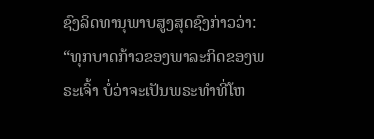ຊົງລິດທານຸພາບສູງສຸດຊົງກ່າວວ່າ: “ທຸກບາດກ້າວຂອງພາລະກິດຂອງພຣະເຈົ້າ ບໍ່ວ່າຈະເປັນພຣະທຳທີ່ໂຫ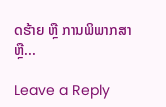ດຮ້າຍ ຫຼື ການພິພາກສາ ຫຼື...

Leave a Reply